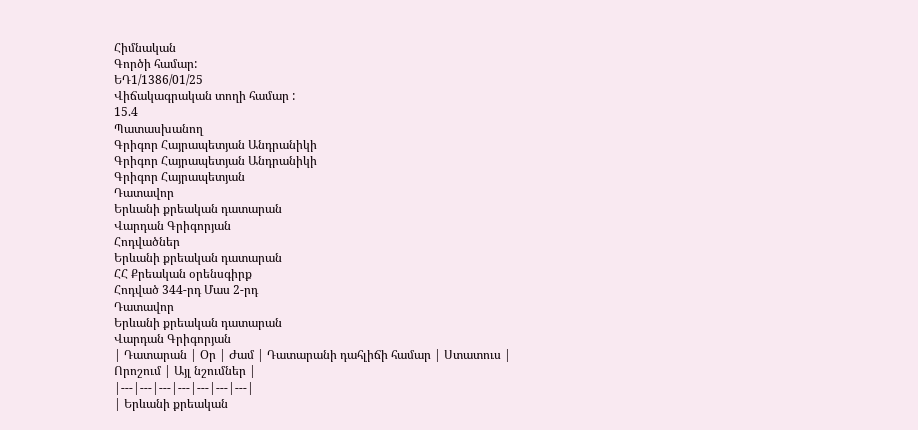Հիմնական
Գործի համար:
ԵԴ1/1386/01/25
Վիճակագրական տողի համար :
15.4
Պատասխանող
Գրիգոր Հայրապետյան Անդրանիկի
Գրիգոր Հայրապետյան Անդրանիկի
Գրիգոր Հայրապետյան
Դատավոր
Երևանի քրեական դատարան
Վարդան Գրիգորյան
Հոդվածներ
Երևանի քրեական դատարան
ՀՀ Քրեական օրենսգիրք
Հոդված 344-րդ Մաս 2-րդ
Դատավոր
Երևանի քրեական դատարան
Վարդան Գրիգորյան
| Դատարան | Օր | Ժամ | Դատարանի դահլիճի համար | Ստատուս | Որոշում | Այլ նշումներ |
|---|---|---|---|---|---|---|
| Երևանի քրեական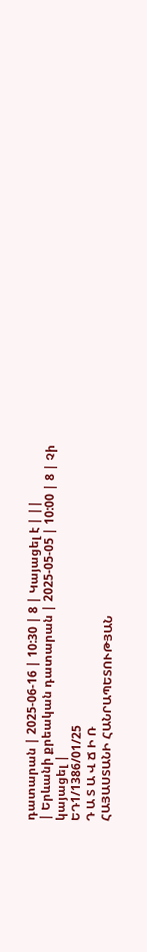դատարան | 2025-06-16 | 10:30 | 8 | Կայացել է | ||
| Երևանի քրեական դատարան | 2025-05-05 | 10:00 | 8 | Չի կայացել |
ԵԴ1/1386/01/25
Դ Ա Տ Ա Վ Ճ Ի Ռ
ՀԱՅԱՍՏԱՆԻ ՀԱՆՐԱՊԵՏՈՒԹՅԱՆ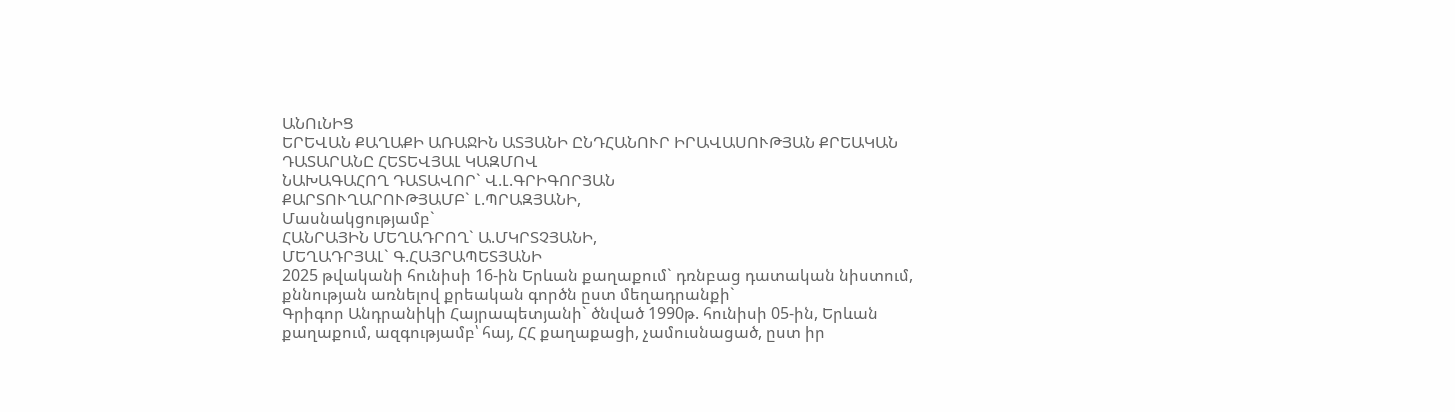ԱՆՈւՆԻՑ
ԵՐԵՎԱՆ ՔԱՂԱՔԻ ԱՌԱՋԻՆ ԱՏՅԱՆԻ ԸՆԴՀԱՆՈՒՐ ԻՐԱՎԱՍՈՒԹՅԱՆ ՔՐԵԱԿԱՆ ԴԱՏԱՐԱՆԸ ՀԵՏԵՎՅԱԼ ԿԱԶՄՈՎ
ՆԱԽԱԳԱՀՈՂ ԴԱՏԱՎՈՐ` Վ.Լ.ԳՐԻԳՈՐՅԱՆ
ՔԱՐՏՈՒՂԱՐՈՒԹՅԱՄԲ` Լ.ՊՐԱԶՅԱՆԻ,
Մասնակցությամբ`
ՀԱՆՐԱՅԻՆ ՄԵՂԱԴՐՈՂ` Ա.ՄԿՐՏՉՅԱՆԻ,
ՄԵՂԱԴՐՅԱԼ` Գ.ՀԱՅՐԱՊԵՏՅԱՆԻ
2025 թվականի հունիսի 16-ին Երևան քաղաքում` դռնբաց դատական նիստում, քննության առնելով քրեական գործն ըստ մեղադրանքի`
Գրիգոր Անդրանիկի Հայրապետյանի` ծնված 1990թ. հունիսի 05-ին, Երևան քաղաքում, ազգությամբ՝ հայ, ՀՀ քաղաքացի, չամուսնացած, ըստ իր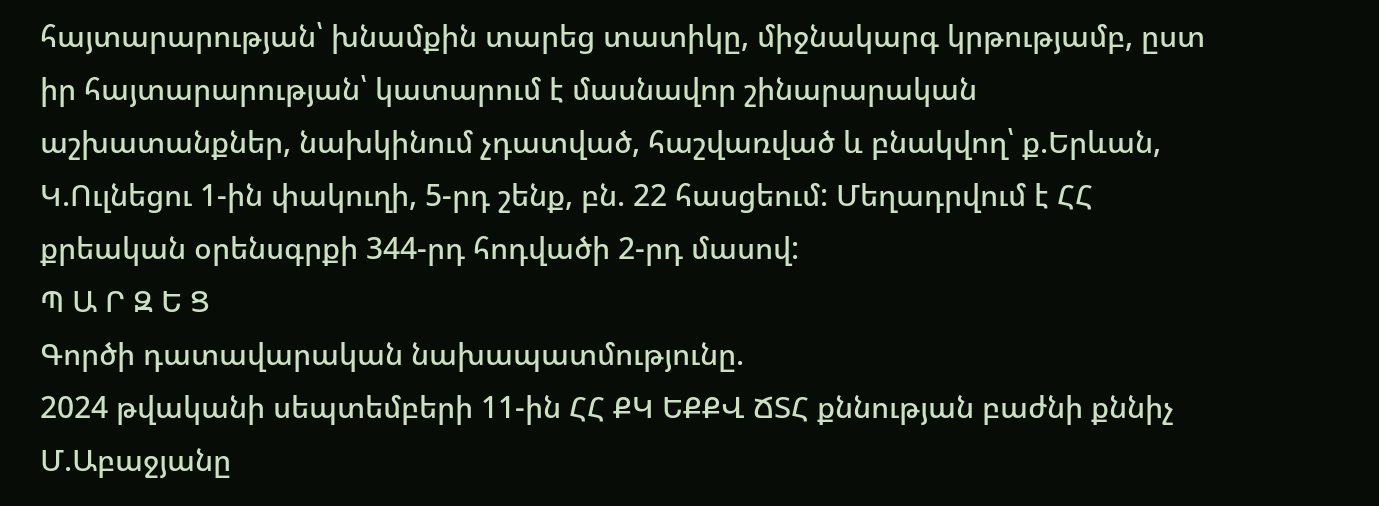հայտարարության՝ խնամքին տարեց տատիկը, միջնակարգ կրթությամբ, ըստ իր հայտարարության՝ կատարում է մասնավոր շինարարական աշխատանքներ, նախկինում չդատված, հաշվառված և բնակվող՝ ք.Երևան, Կ.Ուլնեցու 1-ին փակուղի, 5-րդ շենք, բն. 22 հասցեում: Մեղադրվում է ՀՀ քրեական օրենսգրքի 344-րդ հոդվածի 2-րդ մասով:
Պ Ա Ր Զ Ե Ց
Գործի դատավարական նախապատմությունը.
2024 թվականի սեպտեմբերի 11-ին ՀՀ ՔԿ ԵՔՔՎ ՃՏՀ քննության բաժնի քննիչ Մ.Աբաջյանը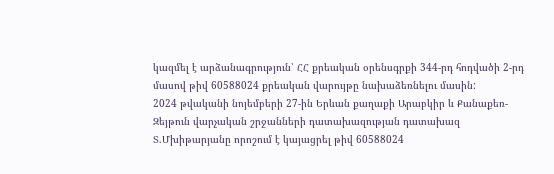կազմել է արձանագրություն՝ ՀՀ քրեական օրենսգրքի 344-րդ հոդվածի 2-րդ մասով թիվ 60588024 քրեական վարույթը նախաձեռնելու մասին:
2024 թվականի նոյեմբերի 27-ին Երևան քաղաքի Արաբկիր և Քանաքեռ-Զեյթուն վարչական շրջանների դատախազության դատախազ Տ.Մխիթարյանը որոշում է կայացրել թիվ 60588024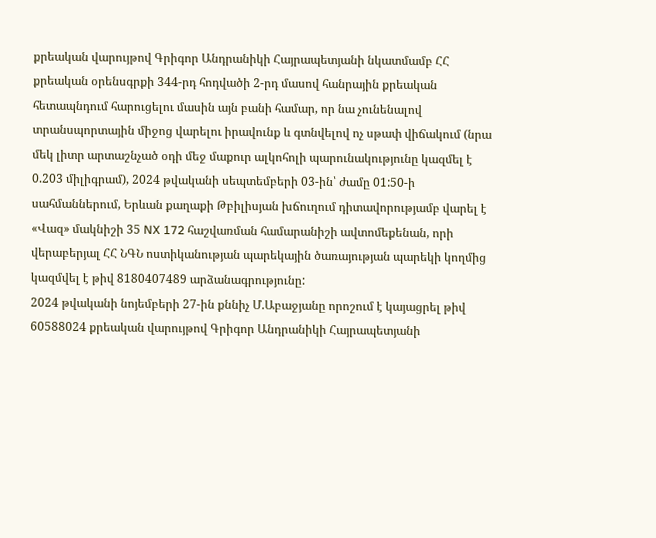քրեական վարույթով Գրիգոր Անդրանիկի Հայրապետյանի նկատմամբ ՀՀ քրեական օրենսգրքի 344-րդ հոդվածի 2-րդ մասով հանրային քրեական հետապնդում հարուցելու մասին այն բանի համար, որ նա չունենալով տրանսպորտային միջոց վարելու իրավունք և գտնվելով ոչ սթափ վիճակում (նրա մեկ լիտր արտաշնչած օդի մեջ մաքուր ալկոհոլի պարունակությունը կազմել է 0.203 միլիգրամ), 2024 թվականի սեպտեմբերի 03-ին՝ ժամը 01:50-ի սահմաններում, Երևան քաղաքի Թբիլիսյան խճուղում դիտավորությամբ վարել է «Վազ» մակնիշի 35 NX 172 հաշվառման համարանիշի ավտոմեքենան, որի վերաբերյալ ՀՀ ՆԳՆ ոստիկանության պարեկային ծառայության պարեկի կողմից կազմվել է թիվ 8180407489 արձանագրությունը:
2024 թվականի նոյեմբերի 27-ին քննիչ Մ.Աբաջյանը որոշում է կայացրել թիվ 60588024 քրեական վարույթով Գրիգոր Անդրանիկի Հայրապետյանի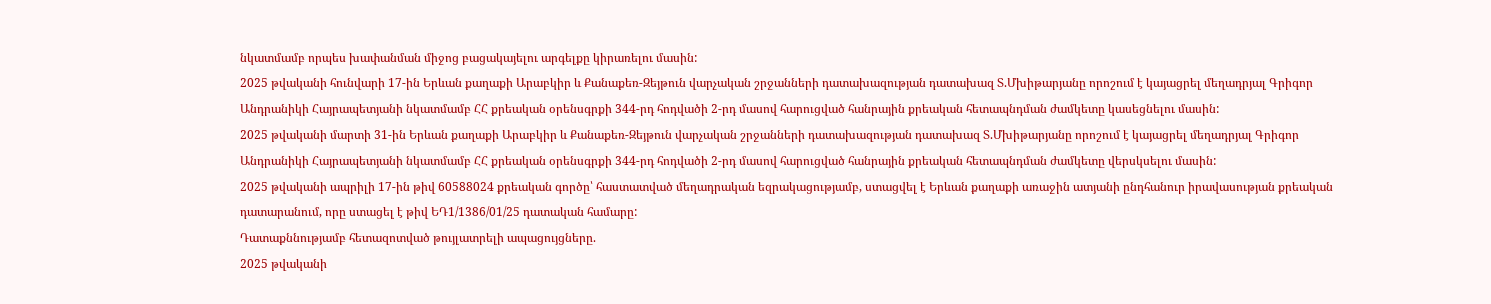նկատմամբ որպես խափանման միջոց բացակայելու արգելքը կիրառելու մասին:
2025 թվականի հունվարի 17-ին Երևան քաղաքի Արաբկիր և Քանաքեռ-Զեյթուն վարչական շրջանների դատախազության դատախազ Տ.Մխիթարյանը որոշում է կայացրել մեղադրյալ Գրիգոր Անդրանիկի Հայրապետյանի նկատմամբ ՀՀ քրեական օրենսգրքի 344-րդ հոդվածի 2-րդ մասով հարուցված հանրային քրեական հետապնդման ժամկետը կասեցնելու մասին:
2025 թվականի մարտի 31-ին Երևան քաղաքի Արաբկիր և Քանաքեռ-Զեյթուն վարչական շրջանների դատախազության դատախազ Տ.Մխիթարյանը որոշում է կայացրել մեղադրյալ Գրիգոր Անդրանիկի Հայրապետյանի նկատմամբ ՀՀ քրեական օրենսգրքի 344-րդ հոդվածի 2-րդ մասով հարուցված հանրային քրեական հետապնդման ժամկետը վերսկսելու մասին:
2025 թվականի ապրիլի 17-ին թիվ 60588024 քրեական գործը՝ հաստատված մեղադրական եզրակացությամբ, ստացվել է Երևան քաղաքի առաջին ատյանի ընդհանուր իրավասության քրեական դատարանում, որը ստացել է թիվ ԵԴ1/1386/01/25 դատական համարը:
Դատաքննությամբ հետազոտված թույլատրելի ապացույցները.
2025 թվականի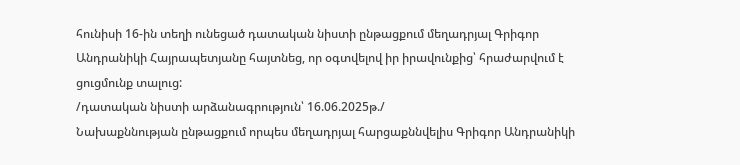հունիսի 16-ին տեղի ունեցած դատական նիստի ընթացքում մեղադրյալ Գրիգոր Անդրանիկի Հայրապետյանը հայտնեց, որ օգտվելով իր իրավունքից՝ հրաժարվում է ցուցմունք տալուց:
/դատական նիստի արձանագրություն՝ 16.06.2025թ./
Նախաքննության ընթացքում որպես մեղադրյալ հարցաքննվելիս Գրիգոր Անդրանիկի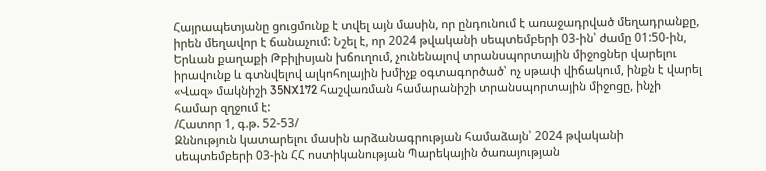Հայրապետյանը ցուցմունք է տվել այն մասին, որ ընդունում է առաջադրված մեղադրանքը, իրեն մեղավոր է ճանաչում: Նշել է, որ 2024 թվականի սեպտեմբերի 03-ին՝ ժամը 01:50-ին, Երևան քաղաքի Թբիլիսյան խճուղում, չունենալով տրանսպորտային միջոցներ վարելու իրավունք և գտնվելով ալկոհոլային խմիչք օգտագործած՝ ոչ սթափ վիճակում, ինքն է վարել «Վազ» մակնիշի 35NX172 հաշվառման համարանիշի տրանսպորտային միջոցը, ինչի համար զղջում է:
/Հատոր 1, գ.թ. 52-53/
Զննություն կատարելու մասին արձանագրության համաձայն՝ 2024 թվականի սեպտեմբերի 03-ին ՀՀ ոստիկանության Պարեկային ծառայության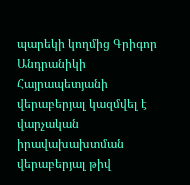պարեկի կողմից Գրիգոր Անդրանիկի Հայրապետյանի վերաբերյալ կազմվել է վարչական իրավախախտման վերաբերյալ թիվ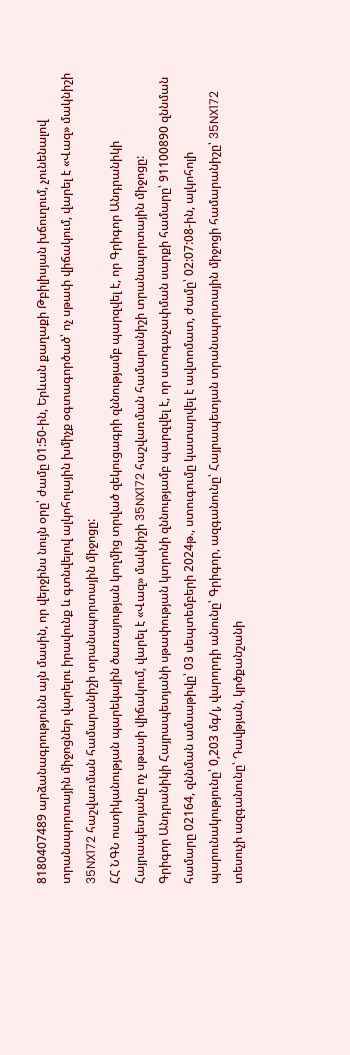8180407489 արձանագրությունն այն մասին, որ վերջինս նույն օրը՝ ժամը 01:50-ին, Երևան քաղաքի Թբիլիսյան խճուղում, չունենալով տրանսպորտային միջոցներ վարելու իրավունք և գտնվելով ալկոհոլային խմիչք օգտագործած՝ ոչ սթափ վիճակում, վարել է «Վազ» մակնիշի 35NX172 հաշվառման համարանիշի տրանսպորտային միջոցը:
ՀՀ ՆԳՆ ոստիկանության պարեկային ծառայության կողմից տրված զեկուցագրի զննությամբ պարզվել է, որ Գրիգոր Անդրանիկի Հայրապետյանը ոչ սթասի վիճակում, վարել է «Վազ» մակնիշի 35NX172 հաշվառման համարանիշի տրանսպորտային միջոցը:
Գրիգոր Անդրանիկի Հայրապետյանի սթափության կտրոնի զննությամբ պարզվել է, որ ստոգաչափման սարքի համարը՝ 91100890 զննման համարը 02164, զննման ամսաթիվը՝ 03 սեպտեմբերի 2024թ., ստուգումը կատարվել է ավտոմատ, ժամը՝ 02:07:08-ին, ալկոհոլի պարունակությունը՝ 0,203 մգ/լ, վարորդի անունը՝ Գրիգոր, ազգանունը՝ Հայրապետյան տրանսպորտային միջոցի համարանիշը՝ 35NX172 տեսուչի ազգանունը՝ Դավթյան, կրծքանշանի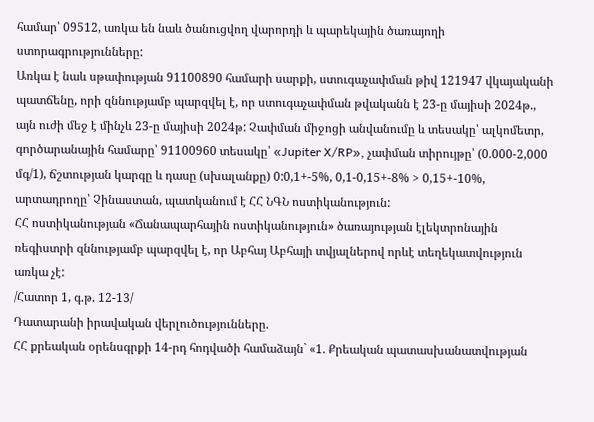համար՝ 09512, առկա են նաև ծանուցվող վարորդի և պարեկային ծառայողի ստորագրությունները:
Առկա է նաև սթափության 91100890 համարի սարքի, ստուգաչափման թիվ 121947 վկայականի պատճենը, որի զննությամբ պարզվել է, որ ստուգաչափման թվականն է 23-ը մայիսի 2024թ., այն ուժի մեջ է մինչև 23-ը մայիսի 2024թ: Չափման միջոցի անվանումը և տեսակը՝ ալկոմետր, գործարանային համարը՝ 91100960 տեսակը՝ «Jupiter X/RP», չափման տիրույթը՝ (0.000-2,000 մգ/1), ճշտության կարգը և դասը (սխալանքը) 0:0,1+-5%, 0,1-0,15+-8% > 0,15+-10%, արտադրողը՝ Չինաստան, պատկանում է ՀՀ ՆԳՆ ոստիկանություն:
ՀՀ ոստիկանության «Ճանապարհային ոստիկանություն» ծառայության էլեկտրոնային ռեգիստրի զննությամբ պարզվել է, որ Աբհայ Աբհայի տվյալներով որևէ տեղեկատվություն առկա չէ:
/Հատոր 1, գ.թ. 12-13/
Դատարանի իրավական վերլուծությունները.
ՀՀ քրեական օրենսգրքի 14-րդ հոդվածի համաձայն` «1. Քրեական պատասխանատվության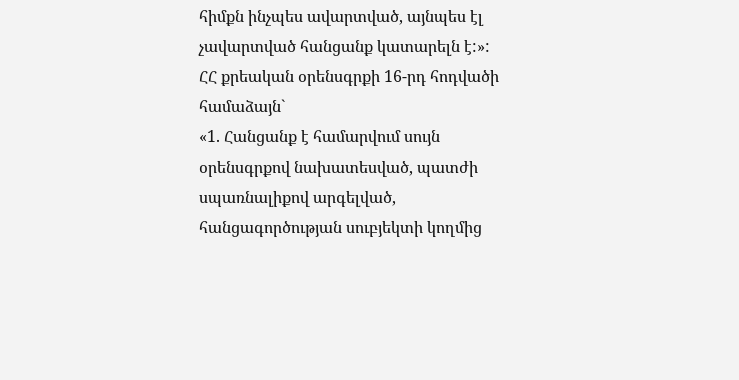հիմքն ինչպես ավարտված, այնպես էլ չավարտված հանցանք կատարելն է:»:
ՀՀ քրեական օրենսգրքի 16-րդ հոդվածի համաձայն`
«1. Հանցանք է համարվում սույն օրենսգրքով նախատեսված, պատժի սպառնալիքով արգելված, հանցագործության սուբյեկտի կողմից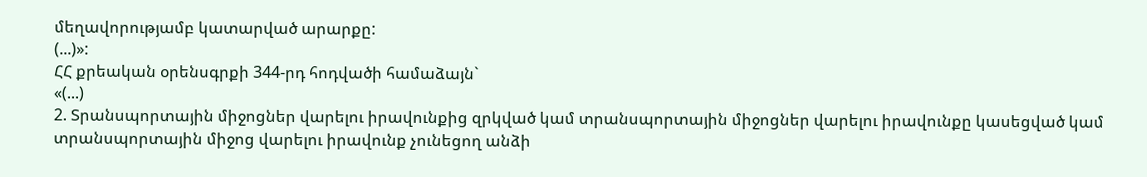մեղավորությամբ կատարված արարքը:
(...)»:
ՀՀ քրեական օրենսգրքի 344-րդ հոդվածի համաձայն`
«(...)
2. Տրանսպորտային միջոցներ վարելու իրավունքից զրկված կամ տրանսպորտային միջոցներ վարելու իրավունքը կասեցված կամ տրանսպորտային միջոց վարելու իրավունք չունեցող անձի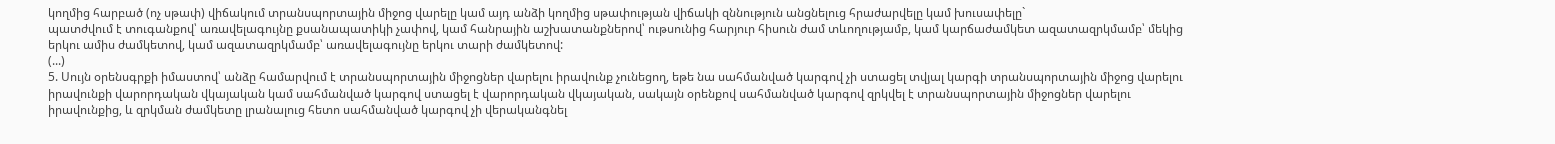կողմից հարբած (ոչ սթափ) վիճակում տրանսպորտային միջոց վարելը կամ այդ անձի կողմից սթափության վիճակի զննություն անցնելուց հրաժարվելը կամ խուսափելը`
պատժվում է տուգանքով՝ առավելագույնը քսանապատիկի չափով, կամ հանրային աշխատանքներով՝ ութսունից հարյուր հիսուն ժամ տևողությամբ, կամ կարճաժամկետ ազատազրկմամբ՝ մեկից երկու ամիս ժամկետով, կամ ազատազրկմամբ՝ առավելագույնը երկու տարի ժամկետով:
(...)
5. Սույն օրենսգրքի իմաստով՝ անձը համարվում է տրանսպորտային միջոցներ վարելու իրավունք չունեցող, եթե նա սահմանված կարգով չի ստացել տվյալ կարգի տրանսպորտային միջոց վարելու իրավունքի վարորդական վկայական կամ սահմանված կարգով ստացել է վարորդական վկայական, սակայն օրենքով սահմանված կարգով զրկվել է տրանսպորտային միջոցներ վարելու իրավունքից, և զրկման ժամկետը լրանալուց հետո սահմանված կարգով չի վերականգնել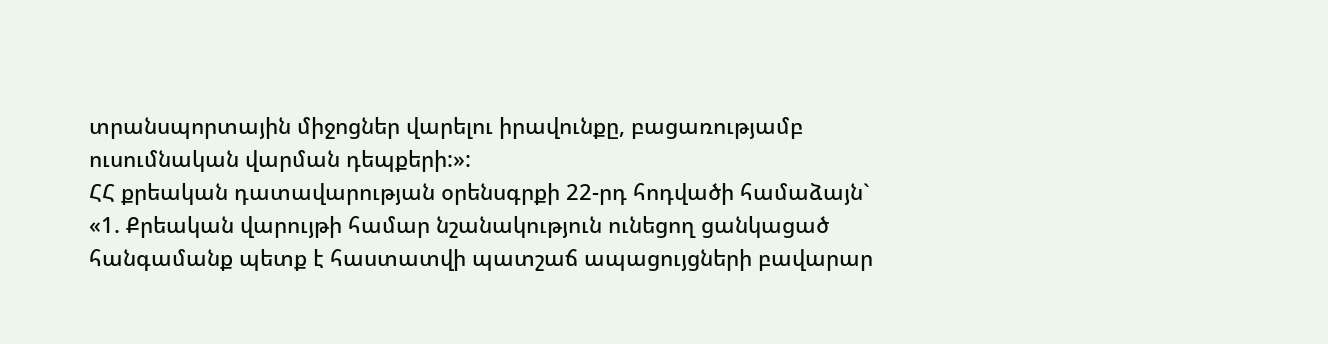տրանսպորտային միջոցներ վարելու իրավունքը, բացառությամբ ուսումնական վարման դեպքերի:»:
ՀՀ քրեական դատավարության օրենսգրքի 22-րդ հոդվածի համաձայն`
«1. Քրեական վարույթի համար նշանակություն ունեցող ցանկացած հանգամանք պետք է հաստատվի պատշաճ ապացույցների բավարար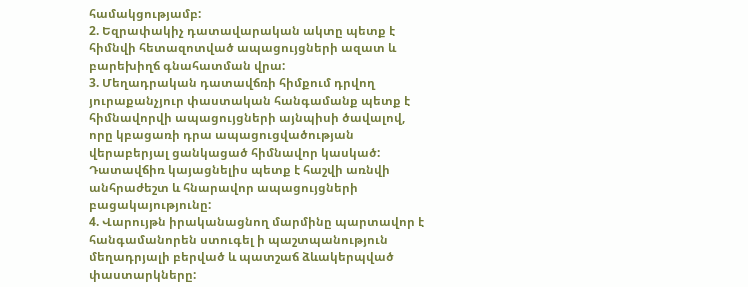համակցությամբ:
2. Եզրափակիչ դատավարական ակտը պետք է հիմնվի հետազոտված ապացույցների ազատ և բարեխիղճ գնահատման վրա:
3. Մեղադրական դատավճռի հիմքում դրվող յուրաքանչյուր փաստական հանգամանք պետք է հիմնավորվի ապացույցների այնպիսի ծավալով, որը կբացառի դրա ապացուցվածության վերաբերյալ ցանկացած հիմնավոր կասկած: Դատավճիռ կայացնելիս պետք է հաշվի առնվի անհրաժեշտ և հնարավոր ապացույցների բացակայությունը:
4. Վարույթն իրականացնող մարմինը պարտավոր է հանգամանորեն ստուգել ի պաշտպանություն մեղադրյալի բերված և պատշաճ ձևակերպված փաստարկները: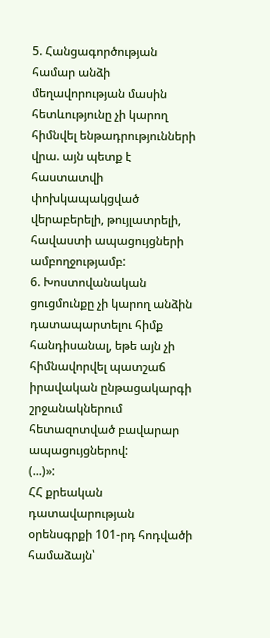5. Հանցագործության համար անձի մեղավորության մասին հետևությունը չի կարող հիմնվել ենթադրությունների վրա. այն պետք է հաստատվի փոխկապակցված վերաբերելի, թույլատրելի, հավաստի ապացույցների ամբողջությամբ:
6. Խոստովանական ցուցմունքը չի կարող անձին դատապարտելու հիմք հանդիսանալ, եթե այն չի հիմնավորվել պատշաճ իրավական ընթացակարգի շրջանակներում հետազոտված բավարար ապացույցներով:
(...)»:
ՀՀ քրեական դատավարության օրենսգրքի 101-րդ հոդվածի համաձայն՝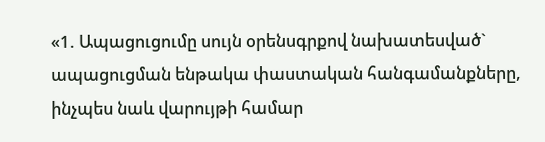«1. Ապացուցումը սույն օրենսգրքով նախատեսված` ապացուցման ենթակա փաստական հանգամանքները, ինչպես նաև վարույթի համար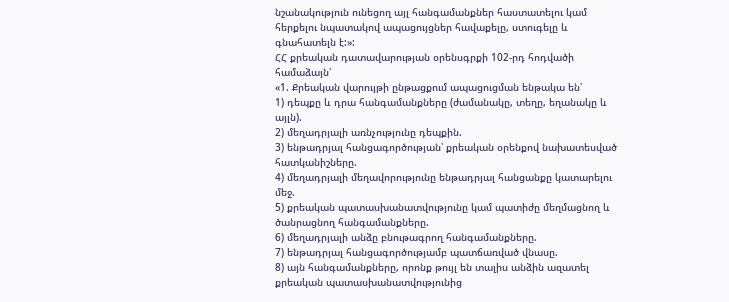նշանակություն ունեցող այլ հանգամանքներ հաստատելու կամ հերքելու նպատակով ապացույցներ հավաքելը, ստուգելը և գնահատելն է:»:
ՀՀ քրեական դատավարության օրենսգրքի 102-րդ հոդվածի համաձայն՝
«1. Քրեական վարույթի ընթացքում ապացուցման ենթակա են՝
1) դեպքը և դրա հանգամանքները (ժամանակը, տեղը, եղանակը և այլն).
2) մեղադրյալի առնչությունը դեպքին.
3) ենթադրյալ հանցագործության՝ քրեական օրենքով նախատեսված հատկանիշները.
4) մեղադրյալի մեղավորությունը ենթադրյալ հանցանքը կատարելու մեջ.
5) քրեական պատասխանատվությունը կամ պատիժը մեղմացնող և ծանրացնող հանգամանքները.
6) մեղադրյալի անձը բնութագրող հանգամանքները.
7) ենթադրյալ հանցագործությամբ պատճառված վնասը.
8) այն հանգամանքները, որոնք թույլ են տալիս անձին ազատել քրեական պատասխանատվությունից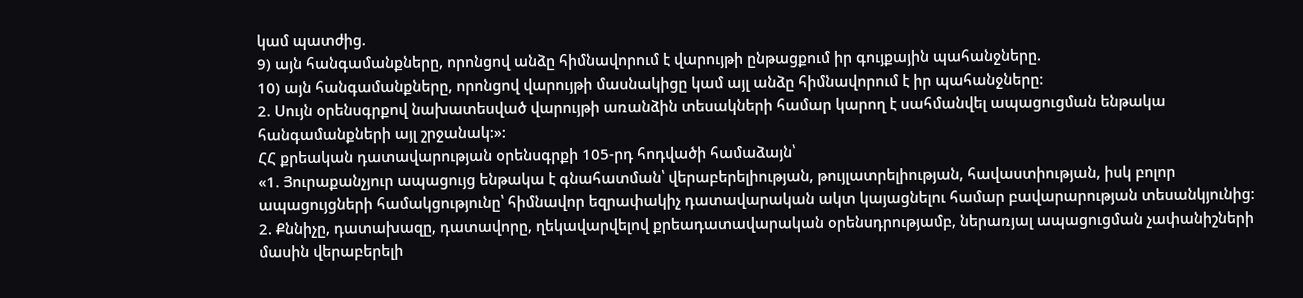կամ պատժից.
9) այն հանգամանքները, որոնցով անձը հիմնավորում է վարույթի ընթացքում իր գույքային պահանջները.
10) այն հանգամանքները, որոնցով վարույթի մասնակիցը կամ այլ անձը հիմնավորում է իր պահանջները:
2. Սույն օրենսգրքով նախատեսված վարույթի առանձին տեսակների համար կարող է սահմանվել ապացուցման ենթակա հանգամանքների այլ շրջանակ:»:
ՀՀ քրեական դատավարության օրենսգրքի 105-րդ հոդվածի համաձայն՝
«1. Յուրաքանչյուր ապացույց ենթակա է գնահատման՝ վերաբերելիության, թույլատրելիության, հավաստիության, իսկ բոլոր ապացույցների համակցությունը՝ հիմնավոր եզրափակիչ դատավարական ակտ կայացնելու համար բավարարության տեսանկյունից:
2. Քննիչը, դատախազը, դատավորը, ղեկավարվելով քրեադատավարական օրենսդրությամբ, ներառյալ ապացուցման չափանիշների մասին վերաբերելի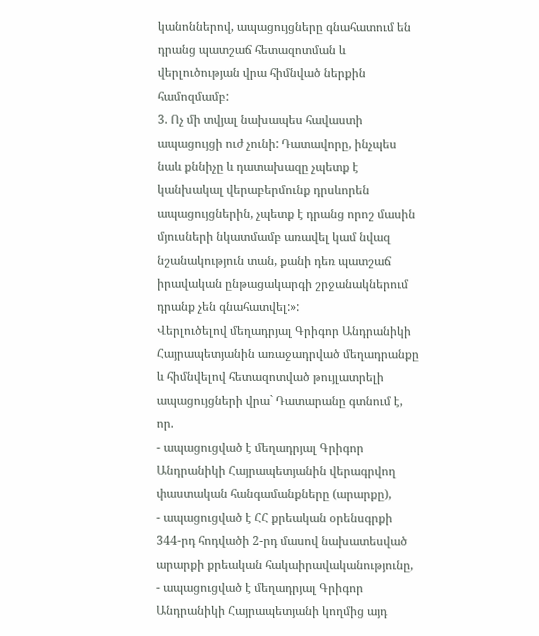կանոններով, ապացույցները գնահատում են դրանց պատշաճ հետազոտման և վերլուծության վրա հիմնված ներքին համոզմամբ:
3. Ոչ մի տվյալ նախապես հավաստի ապացույցի ուժ չունի: Դատավորը, ինչպես նաև քննիչը և դատախազը չպետք է կանխակալ վերաբերմունք դրսևորեն ապացույցներին, չպետք է դրանց որոշ մասին մյուսների նկատմամբ առավել կամ նվազ նշանակություն տան, քանի դեռ պատշաճ իրավական ընթացակարգի շրջանակներում դրանք չեն գնահատվել:»:
Վերլուծելով մեղադրյալ Գրիգոր Անդրանիկի Հայրապետյանին առաջադրված մեղադրանքը և հիմնվելով հետազոտված թույլատրելի ապացույցների վրա` Դատարանը գտնում է, որ.
- ապացուցված է մեղադրյալ Գրիգոր Անդրանիկի Հայրապետյանին վերագրվող փաստական հանգամանքները (արարքը),
- ապացուցված է ՀՀ քրեական օրենսգրքի 344-րդ հոդվածի 2-րդ մասով նախատեսված արարքի քրեական հակաիրավականությունը,
- ապացուցված է մեղադրյալ Գրիգոր Անդրանիկի Հայրապետյանի կողմից այդ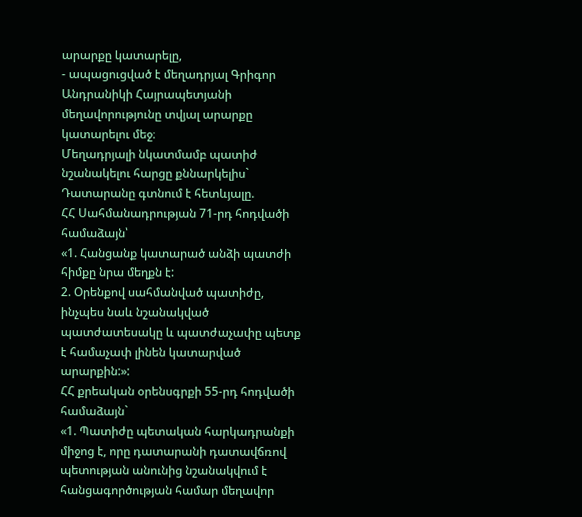արարքը կատարելը,
- ապացուցված է մեղադրյալ Գրիգոր Անդրանիկի Հայրապետյանի մեղավորությունը տվյալ արարքը կատարելու մեջ։
Մեղադրյալի նկատմամբ պատիժ նշանակելու հարցը քննարկելիս` Դատարանը գտնում է հետևյալը.
ՀՀ Սահմանադրության 71-րդ հոդվածի համաձայն՝
«1. Հանցանք կատարած անձի պատժի հիմքը նրա մեղքն է:
2. Օրենքով սահմանված պատիժը, ինչպես նաև նշանակված պատժատեսակը և պատժաչափը պետք է համաչափ լինեն կատարված արարքին:»:
ՀՀ քրեական օրենսգրքի 55-րդ հոդվածի համաձայն`
«1. Պատիժը պետական հարկադրանքի միջոց է, որը դատարանի դատավճռով պետության անունից նշանակվում է հանցագործության համար մեղավոր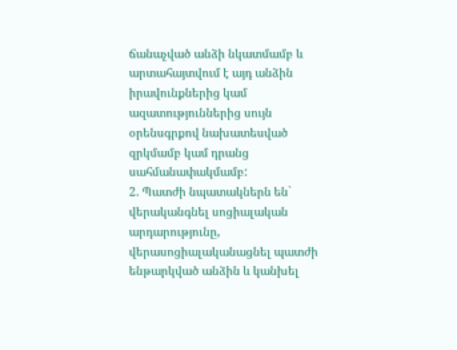ճանաչված անձի նկատմամբ և արտահայտվում է այդ անձին իրավունքներից կամ ազատություններից սույն օրենսգրքով նախատեսված զրկմամբ կամ դրանց սահմանափակմամբ:
2. Պատժի նպատակներն են` վերականգնել սոցիալական արդարությունը, վերասոցիալականացնել պատժի ենթարկված անձին և կանխել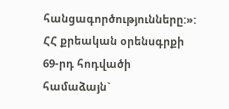հանցագործությունները:»:
ՀՀ քրեական օրենսգրքի 69-րդ հոդվածի համաձայն`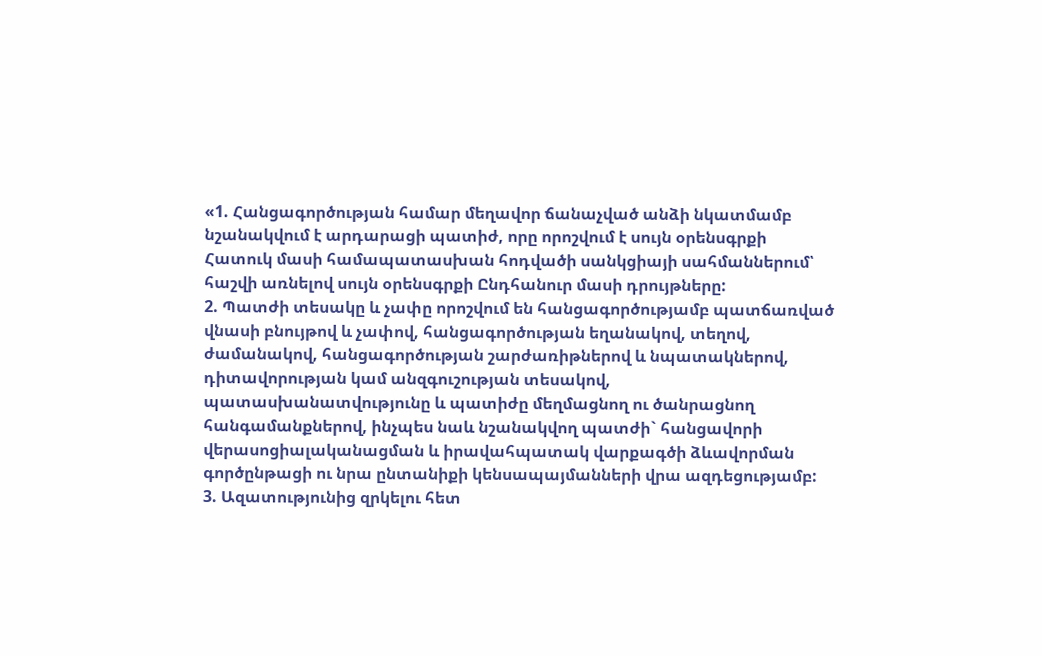«1. Հանցագործության համար մեղավոր ճանաչված անձի նկատմամբ նշանակվում է արդարացի պատիժ, որը որոշվում է սույն օրենսգրքի Հատուկ մասի համապատասխան հոդվածի սանկցիայի սահմաններում՝ հաշվի առնելով սույն օրենսգրքի Ընդհանուր մասի դրույթները:
2. Պատժի տեսակը և չափը որոշվում են հանցագործությամբ պատճառված վնասի բնույթով և չափով, հանցագործության եղանակով, տեղով, ժամանակով, հանցագործության շարժառիթներով և նպատակներով, դիտավորության կամ անզգուշության տեսակով, պատասխանատվությունը և պատիժը մեղմացնող ու ծանրացնող հանգամանքներով, ինչպես նաև նշանակվող պատժի` հանցավորի վերասոցիալականացման և իրավահպատակ վարքագծի ձևավորման գործընթացի ու նրա ընտանիքի կենսապայմանների վրա ազդեցությամբ:
3. Ազատությունից զրկելու հետ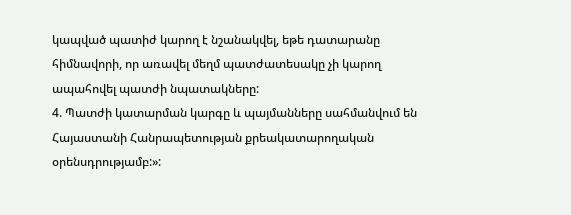կապված պատիժ կարող է նշանակվել, եթե դատարանը հիմնավորի, որ առավել մեղմ պատժատեսակը չի կարող ապահովել պատժի նպատակները:
4. Պատժի կատարման կարգը և պայմանները սահմանվում են Հայաստանի Հանրապետության քրեակատարողական օրենսդրությամբ:»: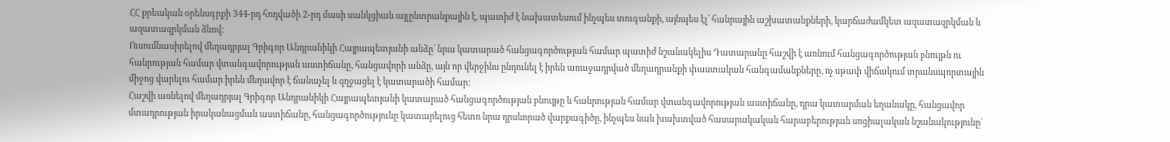ՀՀ քրեական օրենսգրքի 344-րդ հոդվածի 2-րդ մասի սանկցիան այլընտրանքային է, պատիժ է նախատեսում ինչպես տուգանքի, այնպես էլ՝ հանրային աշխատանքների, կարճաժամկետ ազատազրկման և ազատազրկման ձևով:
Ուսումնասիրելով մեղադրյալ Գրիգոր Անդրանիկի Հայրապետյանի անձը` նրա կատարած հանցագործության համար պատիժ նշանակելիս Դատարանը հաշվի է առնում հանցագործության բնույթն ու հանրության համար վտանգավորության աստիճանը, հանցավորի անձը, այն որ վերջինս ընդունել է իրեն առաջադրված մեղադրանքի փաստական հանգամանքները, ոչ սթափ վիճակում տրանսպորտային միջոց վարելու համար իրեն մեղավոր է ճանաչել և զղջացել է կատարածի համար:
Հաշվի առնելով մեղադրյալ Գրիգոր Անդրանիկի Հայրապետյանի կատարած հանցագործության բնույթը և հանրության համար վտանգավորության աստիճանը, դրա կատարման եղանակը, հանցավոր մտադրության իրականացման աստիճանը, հանցագործությունը կատարելուց հետո նրա դրսևորած վարքագիծը, ինչպես նաև խախտված հասարակական հարաբերության սոցիալական նշանակությունը`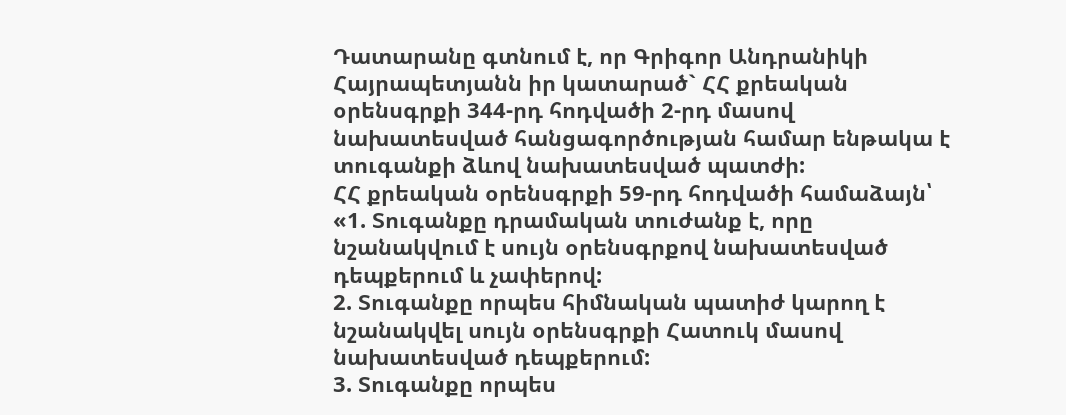Դատարանը գտնում է, որ Գրիգոր Անդրանիկի Հայրապետյանն իր կատարած` ՀՀ քրեական օրենսգրքի 344-րդ հոդվածի 2-րդ մասով նախատեսված հանցագործության համար ենթակա է տուգանքի ձևով նախատեսված պատժի:
ՀՀ քրեական օրենսգրքի 59-րդ հոդվածի համաձայն՝
«1. Տուգանքը դրամական տուժանք է, որը նշանակվում է սույն օրենսգրքով նախատեսված դեպքերում և չափերով:
2. Տուգանքը որպես հիմնական պատիժ կարող է նշանակվել սույն օրենսգրքի Հատուկ մասով նախատեսված դեպքերում:
3. Տուգանքը որպես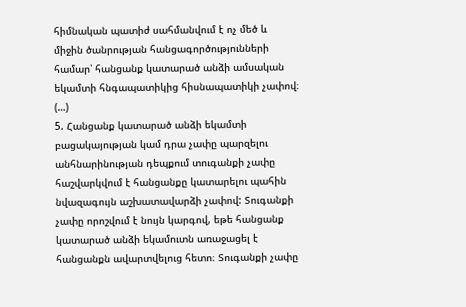հիմնական պատիժ սահմանվում է ոչ մեծ և միջին ծանրության հանցագործությունների համար՝ հանցանք կատարած անձի ամսական եկամտի հնգապատիկից հիսնապատիկի չափով։
(…)
5. Հանցանք կատարած անձի եկամտի բացակայության կամ դրա չափը պարզելու անհնարինության դեպքում տուգանքի չափը հաշվարկվում է հանցանքը կատարելու պահին նվազագույն աշխատավարձի չափով: Տուգանքի չափը որոշվում է նույն կարգով, եթե հանցանք կատարած անձի եկամուտն առաջացել է հանցանքն ավարտվելուց հետո։ Տուգանքի չափը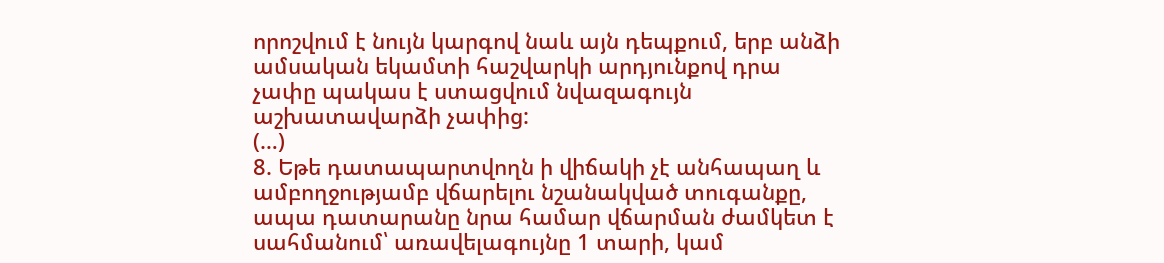որոշվում է նույն կարգով նաև այն դեպքում, երբ անձի ամսական եկամտի հաշվարկի արդյունքով դրա չափը պակաս է ստացվում նվազագույն աշխատավարձի չափից:
(…)
8. Եթե դատապարտվողն ի վիճակի չէ անհապաղ և ամբողջությամբ վճարելու նշանակված տուգանքը, ապա դատարանը նրա համար վճարման ժամկետ է սահմանում՝ առավելագույնը 1 տարի, կամ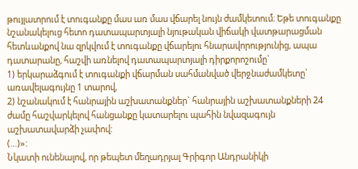թույլատրում է տուգանքը մաս առ մաս վճարել նույն ժամկետում։ Եթե տուգանքը նշանակելուց հետո դատապարտյալի նյութական վիճակի վատթարացման հետևանքով նա զրկվում է տուգանքը վճարելու հնարավորությունից, ապա դատարանը, հաշվի առնելով դատապարտյալի դիրքորոշումը`
1) երկարաձգում է տուգանքի վճարման սահմանված վերջնաժամկետը` առավելագույնը 1 տարով,
2) նշանակում է հանրային աշխատանքներ` հանրային աշխատանքների 24 ժամը հաշվարկելով հանցանքը կատարելու պահին նվազագույն աշխատավարձի չափով:
(…)»:
Նկատի ունենալով, որ թեպետ մեղադրյալ Գրիգոր Անդրանիկի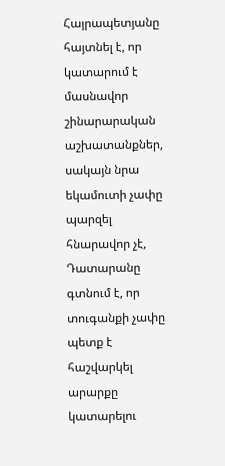Հայրապետյանը հայտնել է, որ կատարում է մասնավոր շինարարական աշխատանքներ, սակայն նրա եկամուտի չափը պարզել հնարավոր չէ, Դատարանը գտնում է, որ տուգանքի չափը պետք է հաշվարկել արարքը կատարելու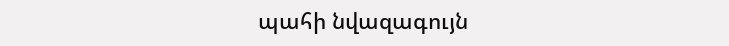պահի նվազագույն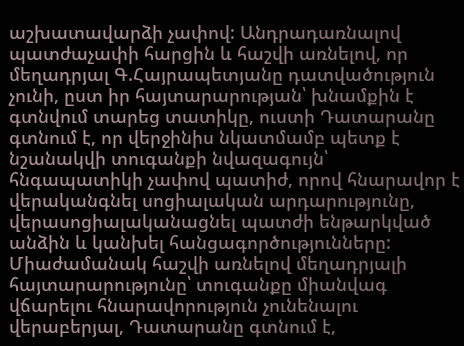աշխատավարձի չափով: Անդրադառնալով պատժաչափի հարցին և հաշվի առնելով, որ մեղադրյալ Գ.Հայրապետյանը դատվածություն չունի, ըստ իր հայտարարության՝ խնամքին է գտնվում տարեց տատիկը, ուստի Դատարանը գտնում է, որ վերջինիս նկատմամբ պետք է նշանակվի տուգանքի նվազագույն՝ հնգապատիկի չափով պատիժ, որով հնարավոր է վերականգնել սոցիալական արդարությունը, վերասոցիալականացնել պատժի ենթարկված անձին և կանխել հանցագործությունները:
Միաժամանակ հաշվի առնելով մեղադրյալի հայտարարությունը՝ տուգանքը միանվագ վճարելու հնարավորություն չունենալու վերաբերյալ, Դատարանը գտնում է,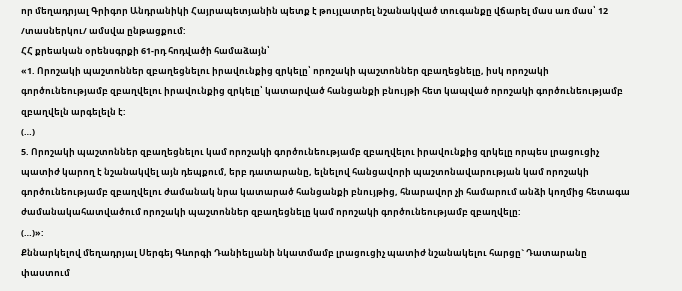որ մեղադրյալ Գրիգոր Անդրանիկի Հայրապետյանին պետք է թույլատրել նշանակված տուգանքը վճարել մաս առ մաս՝ 12 /տասներկու/ ամսվա ընթացքում:
ՀՀ քրեական օրենսգրքի 61-րդ հոդվածի համաձայն՝
«1. Որոշակի պաշտոններ զբաղեցնելու իրավունքից զրկելը՝ որոշակի պաշտոններ զբաղեցնելը, իսկ որոշակի գործունեությամբ զբաղվելու իրավունքից զրկելը՝ կատարված հանցանքի բնույթի հետ կապված որոշակի գործունեությամբ զբաղվելն արգելելն է:
(…)
5. Որոշակի պաշտոններ զբաղեցնելու կամ որոշակի գործունեությամբ զբաղվելու իրավունքից զրկելը որպես լրացուցիչ պատիժ կարող է նշանակվել այն դեպքում, երբ դատարանը, ելնելով հանցավորի պաշտոնավարության կամ որոշակի գործունեությամբ զբաղվելու ժամանակ նրա կատարած հանցանքի բնույթից, հնարավոր չի համարում անձի կողմից հետագա ժամանակահատվածում որոշակի պաշտոններ զբաղեցնելը կամ որոշակի գործունեությամբ զբաղվելը:
(…)»:
Քննարկելով մեղադրյալ Սերգեյ Գևորգի Դանիելյանի նկատմամբ լրացուցիչ պատիժ նշանակելու հարցը` Դատարանը փաստում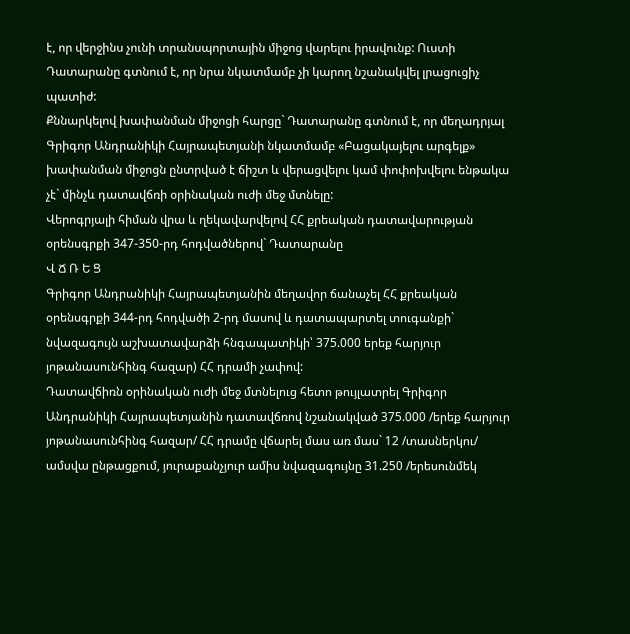է, որ վերջինս չունի տրանսպորտային միջոց վարելու իրավունք: Ուստի Դատարանը գտնում է, որ նրա նկատմամբ չի կարող նշանակվել լրացուցիչ պատիժ:
Քննարկելով խափանման միջոցի հարցը` Դատարանը գտնում է, որ մեղադրյալ Գրիգոր Անդրանիկի Հայրապետյանի նկատմամբ «Բացակայելու արգելք» խափանման միջոցն ընտրված է ճիշտ և վերացվելու կամ փոփոխվելու ենթակա չէ` մինչև դատավճռի օրինական ուժի մեջ մտնելը:
Վերոգրյալի հիման վրա և ղեկավարվելով ՀՀ քրեական դատավարության օրենսգրքի 347-350-րդ հոդվածներով` Դատարանը
Վ Ճ Ռ Ե Ց
Գրիգոր Անդրանիկի Հայրապետյանին մեղավոր ճանաչել ՀՀ քրեական օրենսգրքի 344-րդ հոդվածի 2-րդ մասով և դատապարտել տուգանքի` նվազագույն աշխատավարձի հնգապատիկի՝ 375.000 երեք հարյուր յոթանասունհինգ հազար) ՀՀ դրամի չափով:
Դատավճիռն օրինական ուժի մեջ մտնելուց հետո թույլատրել Գրիգոր Անդրանիկի Հայրապետյանին դատավճռով նշանակված 375.000 /երեք հարյուր յոթանասունհինգ հազար/ ՀՀ դրամը վճարել մաս առ մաս` 12 /տասներկու/ ամսվա ընթացքում, յուրաքանչյուր ամիս նվազագույնը 31.250 /երեսունմեկ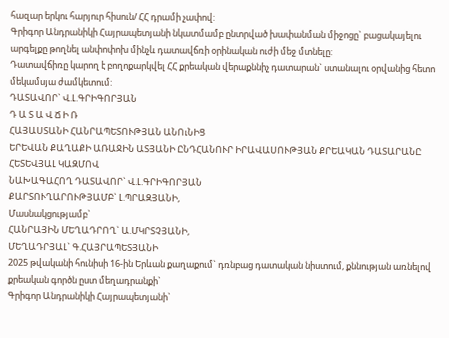հազար երկու հարյուր հիսուն/ ՀՀ դրամի չափով:
Գրիգոր Անդրանիկի Հայրապետյանի նկատմամբ ընտրված խափանման միջոցը` բացակայելու արգելքը թողնել անփոփոխ մինչև դատավճռի օրինական ուժի մեջ մտնելը:
Դատավճիռը կարող է բողոքարկվել ՀՀ քրեական վերաքննիչ դատարան` ստանալու օրվանից հետո մեկամսյա ժամկետում:
ԴԱՏԱՎՈՐ` Վ.Լ.ԳՐԻԳՈՐՅԱՆ
Դ Ա Տ Ա Վ Ճ Ի Ռ
ՀԱՅԱՍՏԱՆԻ ՀԱՆՐԱՊԵՏՈՒԹՅԱՆ ԱՆՈւՆԻՑ
ԵՐԵՎԱՆ ՔԱՂԱՔԻ ԱՌԱՋԻՆ ԱՏՅԱՆԻ ԸՆԴՀԱՆՈՒՐ ԻՐԱՎԱՍՈՒԹՅԱՆ ՔՐԵԱԿԱՆ ԴԱՏԱՐԱՆԸ ՀԵՏԵՎՅԱԼ ԿԱԶՄՈՎ
ՆԱԽԱԳԱՀՈՂ ԴԱՏԱՎՈՐ` Վ.Լ.ԳՐԻԳՈՐՅԱՆ
ՔԱՐՏՈՒՂԱՐՈՒԹՅԱՄԲ` Լ.ՊՐԱԶՅԱՆԻ,
Մասնակցությամբ`
ՀԱՆՐԱՅԻՆ ՄԵՂԱԴՐՈՂ` Ա.ՄԿՐՏՉՅԱՆԻ,
ՄԵՂԱԴՐՅԱԼ` Գ.ՀԱՅՐԱՊԵՏՅԱՆԻ
2025 թվականի հունիսի 16-ին Երևան քաղաքում` դռնբաց դատական նիստում, քննության առնելով քրեական գործն ըստ մեղադրանքի`
Գրիգոր Անդրանիկի Հայրապետյանի`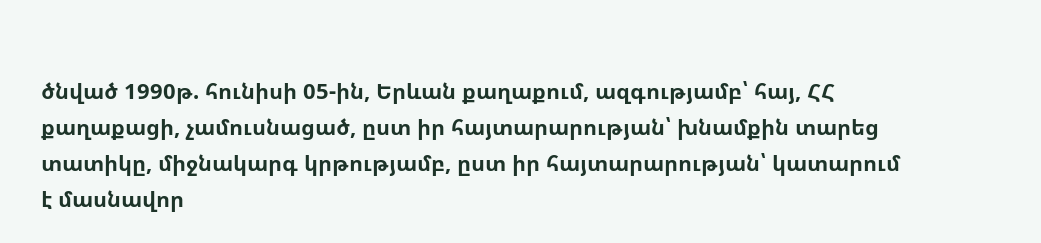ծնված 1990թ. հունիսի 05-ին, Երևան քաղաքում, ազգությամբ՝ հայ, ՀՀ քաղաքացի, չամուսնացած, ըստ իր հայտարարության՝ խնամքին տարեց տատիկը, միջնակարգ կրթությամբ, ըստ իր հայտարարության՝ կատարում է մասնավոր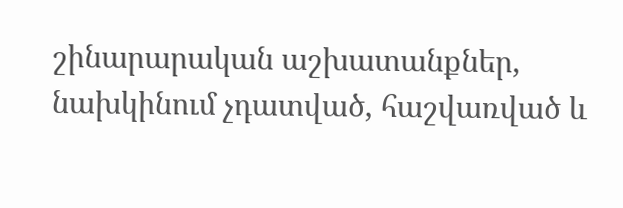շինարարական աշխատանքներ, նախկինում չդատված, հաշվառված և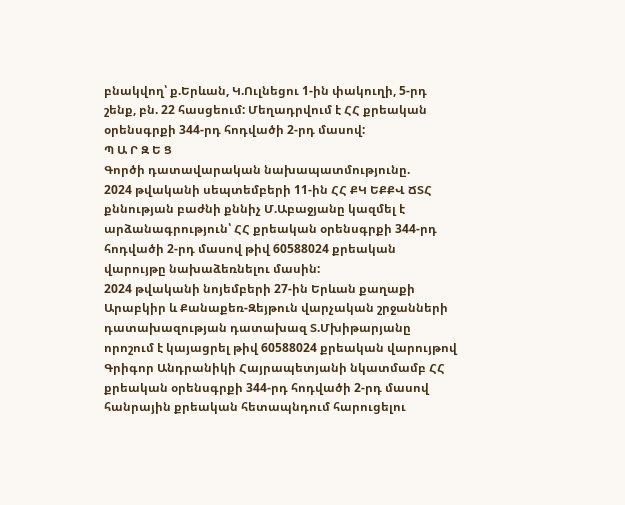բնակվող՝ ք.Երևան, Կ.Ուլնեցու 1-ին փակուղի, 5-րդ շենք, բն. 22 հասցեում: Մեղադրվում է ՀՀ քրեական օրենսգրքի 344-րդ հոդվածի 2-րդ մասով:
Պ Ա Ր Զ Ե Ց
Գործի դատավարական նախապատմությունը.
2024 թվականի սեպտեմբերի 11-ին ՀՀ ՔԿ ԵՔՔՎ ՃՏՀ քննության բաժնի քննիչ Մ.Աբաջյանը կազմել է արձանագրություն՝ ՀՀ քրեական օրենսգրքի 344-րդ հոդվածի 2-րդ մասով թիվ 60588024 քրեական վարույթը նախաձեռնելու մասին:
2024 թվականի նոյեմբերի 27-ին Երևան քաղաքի Արաբկիր և Քանաքեռ-Զեյթուն վարչական շրջանների դատախազության դատախազ Տ.Մխիթարյանը որոշում է կայացրել թիվ 60588024 քրեական վարույթով Գրիգոր Անդրանիկի Հայրապետյանի նկատմամբ ՀՀ քրեական օրենսգրքի 344-րդ հոդվածի 2-րդ մասով հանրային քրեական հետապնդում հարուցելու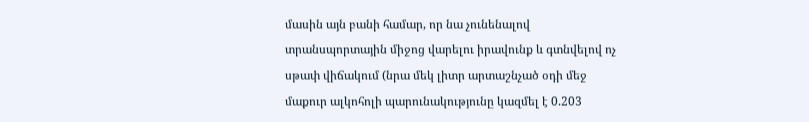մասին այն բանի համար, որ նա չունենալով տրանսպորտային միջոց վարելու իրավունք և գտնվելով ոչ սթափ վիճակում (նրա մեկ լիտր արտաշնչած օդի մեջ մաքուր ալկոհոլի պարունակությունը կազմել է 0.203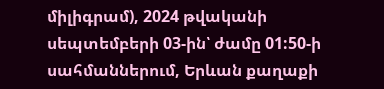միլիգրամ), 2024 թվականի սեպտեմբերի 03-ին՝ ժամը 01:50-ի սահմաններում, Երևան քաղաքի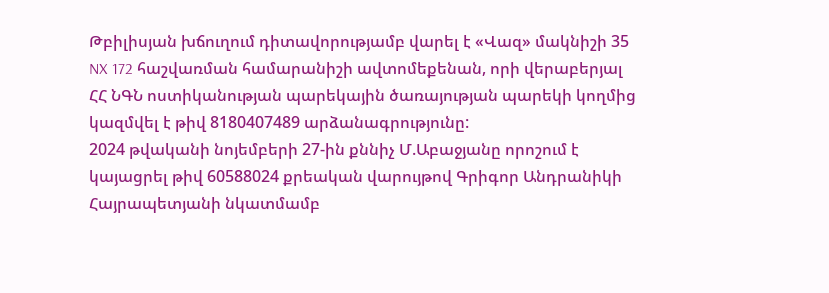Թբիլիսյան խճուղում դիտավորությամբ վարել է «Վազ» մակնիշի 35 NX 172 հաշվառման համարանիշի ավտոմեքենան, որի վերաբերյալ ՀՀ ՆԳՆ ոստիկանության պարեկային ծառայության պարեկի կողմից կազմվել է թիվ 8180407489 արձանագրությունը:
2024 թվականի նոյեմբերի 27-ին քննիչ Մ.Աբաջյանը որոշում է կայացրել թիվ 60588024 քրեական վարույթով Գրիգոր Անդրանիկի Հայրապետյանի նկատմամբ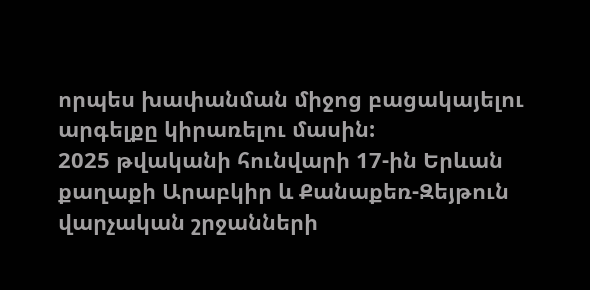որպես խափանման միջոց բացակայելու արգելքը կիրառելու մասին:
2025 թվականի հունվարի 17-ին Երևան քաղաքի Արաբկիր և Քանաքեռ-Զեյթուն վարչական շրջանների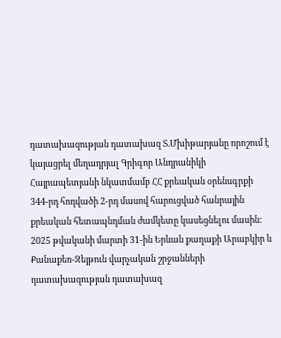դատախազության դատախազ Տ.Մխիթարյանը որոշում է կայացրել մեղադրյալ Գրիգոր Անդրանիկի Հայրապետյանի նկատմամբ ՀՀ քրեական օրենսգրքի 344-րդ հոդվածի 2-րդ մասով հարուցված հանրային քրեական հետապնդման ժամկետը կասեցնելու մասին:
2025 թվականի մարտի 31-ին Երևան քաղաքի Արաբկիր և Քանաքեռ-Զեյթուն վարչական շրջանների դատախազության դատախազ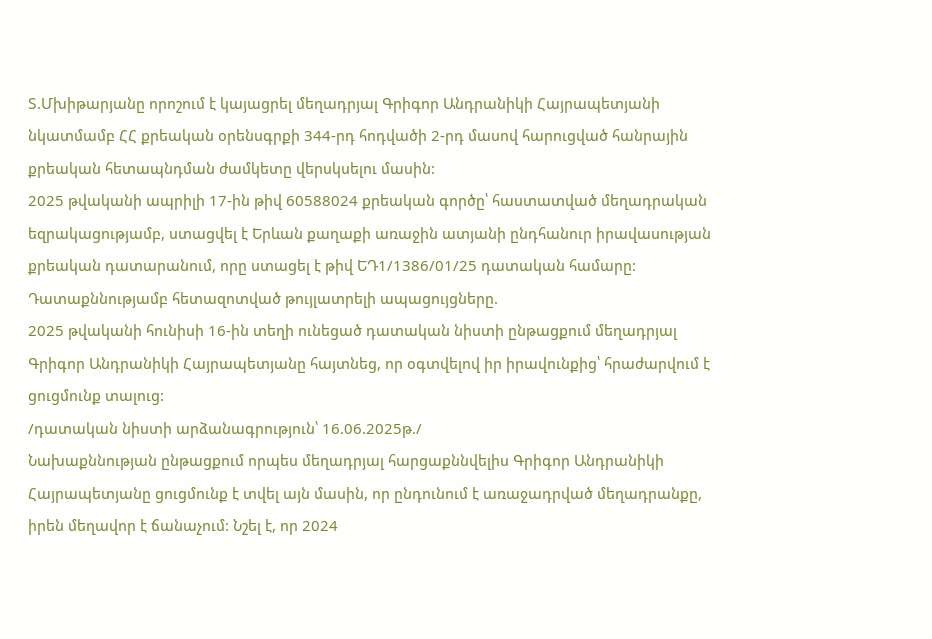Տ.Մխիթարյանը որոշում է կայացրել մեղադրյալ Գրիգոր Անդրանիկի Հայրապետյանի նկատմամբ ՀՀ քրեական օրենսգրքի 344-րդ հոդվածի 2-րդ մասով հարուցված հանրային քրեական հետապնդման ժամկետը վերսկսելու մասին:
2025 թվականի ապրիլի 17-ին թիվ 60588024 քրեական գործը՝ հաստատված մեղադրական եզրակացությամբ, ստացվել է Երևան քաղաքի առաջին ատյանի ընդհանուր իրավասության քրեական դատարանում, որը ստացել է թիվ ԵԴ1/1386/01/25 դատական համարը:
Դատաքննությամբ հետազոտված թույլատրելի ապացույցները.
2025 թվականի հունիսի 16-ին տեղի ունեցած դատական նիստի ընթացքում մեղադրյալ Գրիգոր Անդրանիկի Հայրապետյանը հայտնեց, որ օգտվելով իր իրավունքից՝ հրաժարվում է ցուցմունք տալուց:
/դատական նիստի արձանագրություն՝ 16.06.2025թ./
Նախաքննության ընթացքում որպես մեղադրյալ հարցաքննվելիս Գրիգոր Անդրանիկի Հայրապետյանը ցուցմունք է տվել այն մասին, որ ընդունում է առաջադրված մեղադրանքը, իրեն մեղավոր է ճանաչում: Նշել է, որ 2024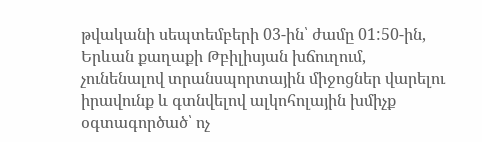թվականի սեպտեմբերի 03-ին՝ ժամը 01:50-ին, Երևան քաղաքի Թբիլիսյան խճուղում, չունենալով տրանսպորտային միջոցներ վարելու իրավունք և գտնվելով ալկոհոլային խմիչք օգտագործած՝ ոչ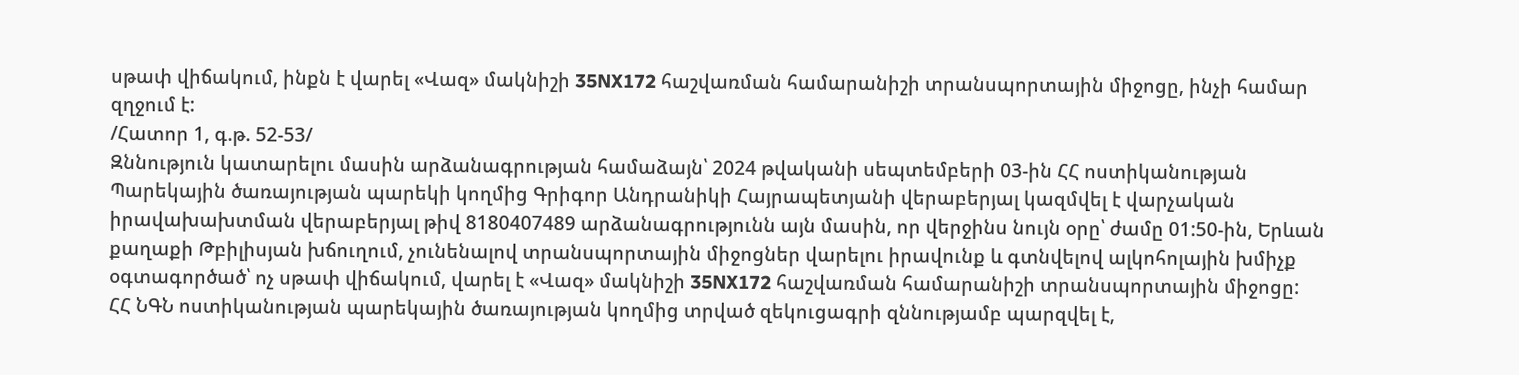սթափ վիճակում, ինքն է վարել «Վազ» մակնիշի 35NX172 հաշվառման համարանիշի տրանսպորտային միջոցը, ինչի համար զղջում է:
/Հատոր 1, գ.թ. 52-53/
Զննություն կատարելու մասին արձանագրության համաձայն՝ 2024 թվականի սեպտեմբերի 03-ին ՀՀ ոստիկանության Պարեկային ծառայության պարեկի կողմից Գրիգոր Անդրանիկի Հայրապետյանի վերաբերյալ կազմվել է վարչական իրավախախտման վերաբերյալ թիվ 8180407489 արձանագրությունն այն մասին, որ վերջինս նույն օրը՝ ժամը 01:50-ին, Երևան քաղաքի Թբիլիսյան խճուղում, չունենալով տրանսպորտային միջոցներ վարելու իրավունք և գտնվելով ալկոհոլային խմիչք օգտագործած՝ ոչ սթափ վիճակում, վարել է «Վազ» մակնիշի 35NX172 հաշվառման համարանիշի տրանսպորտային միջոցը:
ՀՀ ՆԳՆ ոստիկանության պարեկային ծառայության կողմից տրված զեկուցագրի զննությամբ պարզվել է,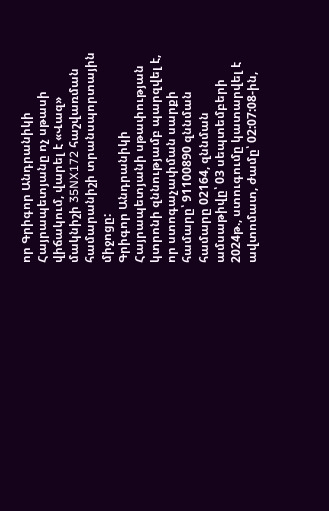որ Գրիգոր Անդրանիկի Հայրապետյանը ոչ սթասի վիճակում, վարել է «Վազ» մակնիշի 35NX172 հաշվառման համարանիշի տրանսպորտային միջոցը:
Գրիգոր Անդրանիկի Հայրապետյանի սթափության կտրոնի զննությամբ պարզվել է, որ ստոգաչափման սարքի համարը՝ 91100890 զննման համարը 02164, զննման ամսաթիվը՝ 03 սեպտեմբերի 2024թ., ստուգումը կատարվել է ավտոմատ, ժամը՝ 02:07:08-ին,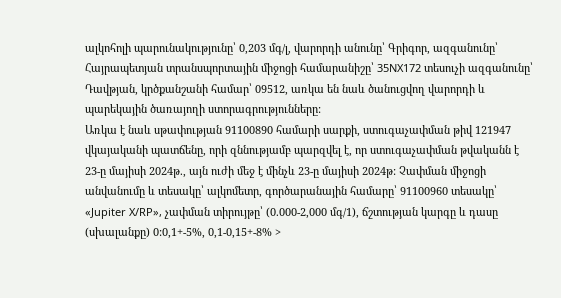ալկոհոլի պարունակությունը՝ 0,203 մգ/լ, վարորդի անունը՝ Գրիգոր, ազգանունը՝ Հայրապետյան տրանսպորտային միջոցի համարանիշը՝ 35NX172 տեսուչի ազգանունը՝ Դավթյան, կրծքանշանի համար՝ 09512, առկա են նաև ծանուցվող վարորդի և պարեկային ծառայողի ստորագրությունները:
Առկա է նաև սթափության 91100890 համարի սարքի, ստուգաչափման թիվ 121947 վկայականի պատճենը, որի զննությամբ պարզվել է, որ ստուգաչափման թվականն է 23-ը մայիսի 2024թ., այն ուժի մեջ է մինչև 23-ը մայիսի 2024թ: Չափման միջոցի անվանումը և տեսակը՝ ալկոմետր, գործարանային համարը՝ 91100960 տեսակը՝ «Jupiter X/RP», չափման տիրույթը՝ (0.000-2,000 մգ/1), ճշտության կարգը և դասը (սխալանքը) 0:0,1+-5%, 0,1-0,15+-8% >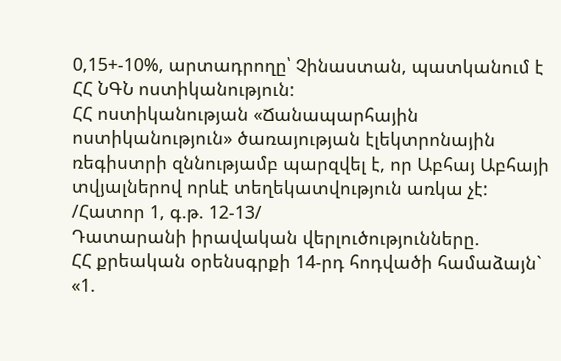0,15+-10%, արտադրողը՝ Չինաստան, պատկանում է ՀՀ ՆԳՆ ոստիկանություն:
ՀՀ ոստիկանության «Ճանապարհային ոստիկանություն» ծառայության էլեկտրոնային ռեգիստրի զննությամբ պարզվել է, որ Աբհայ Աբհայի տվյալներով որևէ տեղեկատվություն առկա չէ:
/Հատոր 1, գ.թ. 12-13/
Դատարանի իրավական վերլուծությունները.
ՀՀ քրեական օրենսգրքի 14-րդ հոդվածի համաձայն` «1.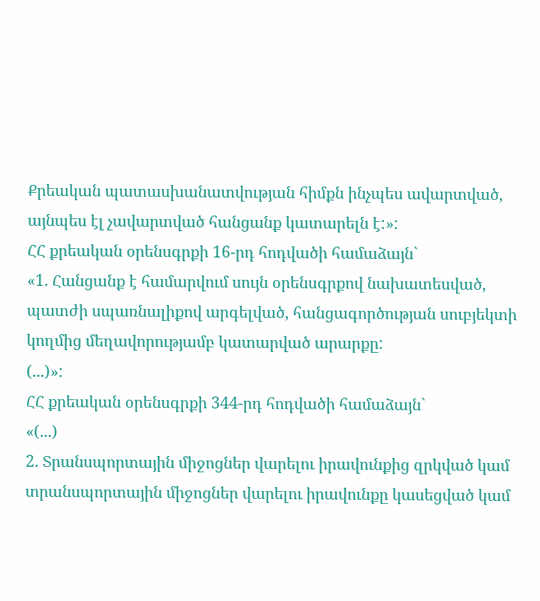Քրեական պատասխանատվության հիմքն ինչպես ավարտված, այնպես էլ չավարտված հանցանք կատարելն է:»:
ՀՀ քրեական օրենսգրքի 16-րդ հոդվածի համաձայն`
«1. Հանցանք է համարվում սույն օրենսգրքով նախատեսված, պատժի սպառնալիքով արգելված, հանցագործության սուբյեկտի կողմից մեղավորությամբ կատարված արարքը:
(...)»:
ՀՀ քրեական օրենսգրքի 344-րդ հոդվածի համաձայն`
«(...)
2. Տրանսպորտային միջոցներ վարելու իրավունքից զրկված կամ տրանսպորտային միջոցներ վարելու իրավունքը կասեցված կամ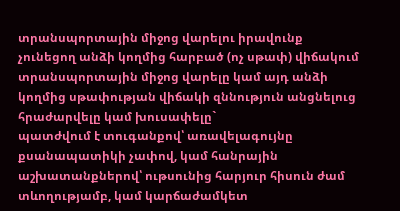տրանսպորտային միջոց վարելու իրավունք չունեցող անձի կողմից հարբած (ոչ սթափ) վիճակում տրանսպորտային միջոց վարելը կամ այդ անձի կողմից սթափության վիճակի զննություն անցնելուց հրաժարվելը կամ խուսափելը`
պատժվում է տուգանքով՝ առավելագույնը քսանապատիկի չափով, կամ հանրային աշխատանքներով՝ ութսունից հարյուր հիսուն ժամ տևողությամբ, կամ կարճաժամկետ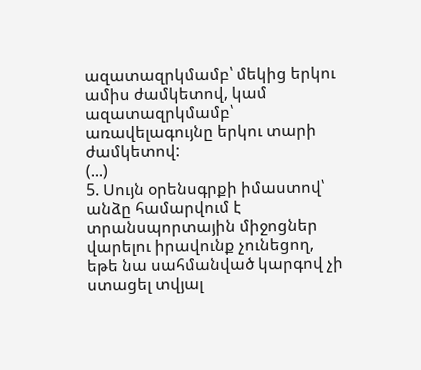ազատազրկմամբ՝ մեկից երկու ամիս ժամկետով, կամ ազատազրկմամբ՝ առավելագույնը երկու տարի ժամկետով:
(...)
5. Սույն օրենսգրքի իմաստով՝ անձը համարվում է տրանսպորտային միջոցներ վարելու իրավունք չունեցող, եթե նա սահմանված կարգով չի ստացել տվյալ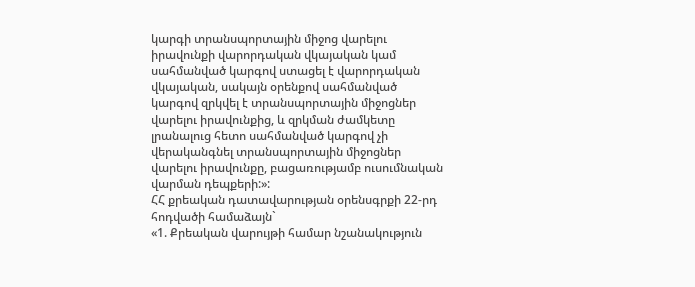կարգի տրանսպորտային միջոց վարելու իրավունքի վարորդական վկայական կամ սահմանված կարգով ստացել է վարորդական վկայական, սակայն օրենքով սահմանված կարգով զրկվել է տրանսպորտային միջոցներ վարելու իրավունքից, և զրկման ժամկետը լրանալուց հետո սահմանված կարգով չի վերականգնել տրանսպորտային միջոցներ վարելու իրավունքը, բացառությամբ ուսումնական վարման դեպքերի:»:
ՀՀ քրեական դատավարության օրենսգրքի 22-րդ հոդվածի համաձայն`
«1. Քրեական վարույթի համար նշանակություն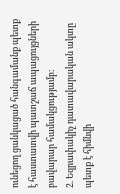ունեցող ցանկացած հանգամանք պետք է հաստատվի պատշաճ ապացույցների բավարար համակցությամբ:
2. Եզրափակիչ դատավարական ակտը պետք է հիմնվի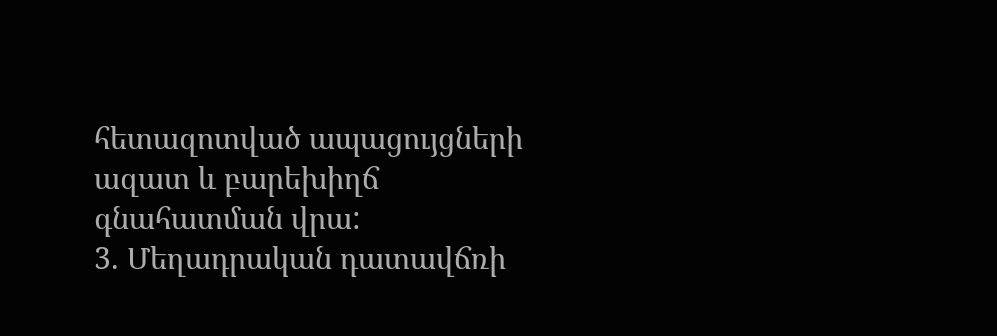հետազոտված ապացույցների ազատ և բարեխիղճ գնահատման վրա:
3. Մեղադրական դատավճռի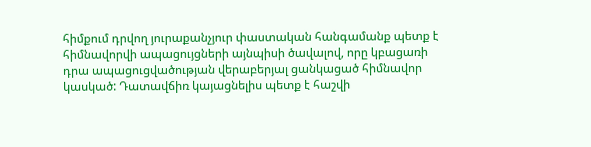հիմքում դրվող յուրաքանչյուր փաստական հանգամանք պետք է հիմնավորվի ապացույցների այնպիսի ծավալով, որը կբացառի դրա ապացուցվածության վերաբերյալ ցանկացած հիմնավոր կասկած: Դատավճիռ կայացնելիս պետք է հաշվի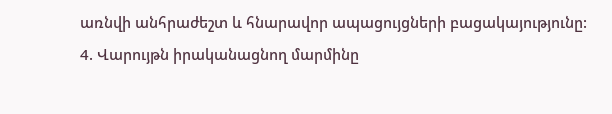առնվի անհրաժեշտ և հնարավոր ապացույցների բացակայությունը:
4. Վարույթն իրականացնող մարմինը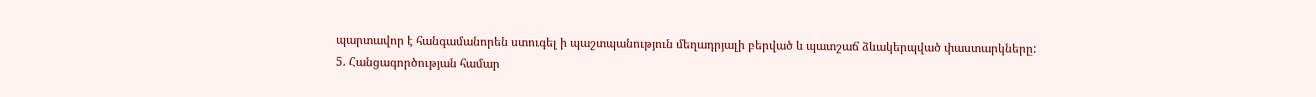պարտավոր է հանգամանորեն ստուգել ի պաշտպանություն մեղադրյալի բերված և պատշաճ ձևակերպված փաստարկները:
5. Հանցագործության համար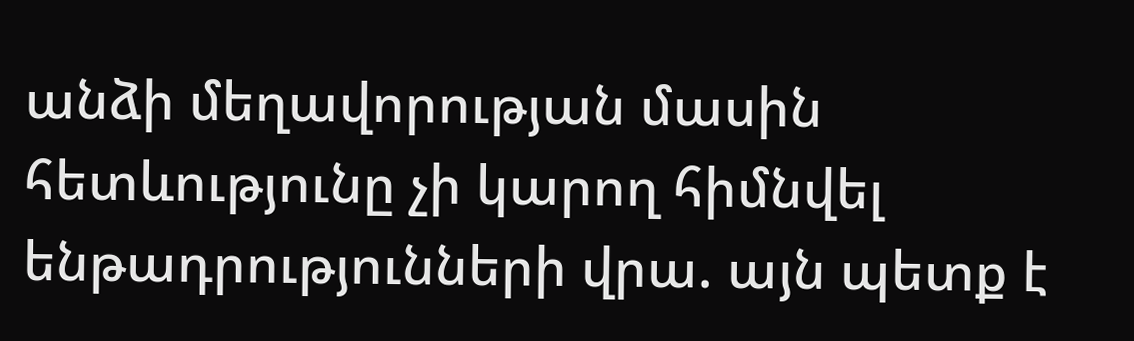անձի մեղավորության մասին հետևությունը չի կարող հիմնվել ենթադրությունների վրա. այն պետք է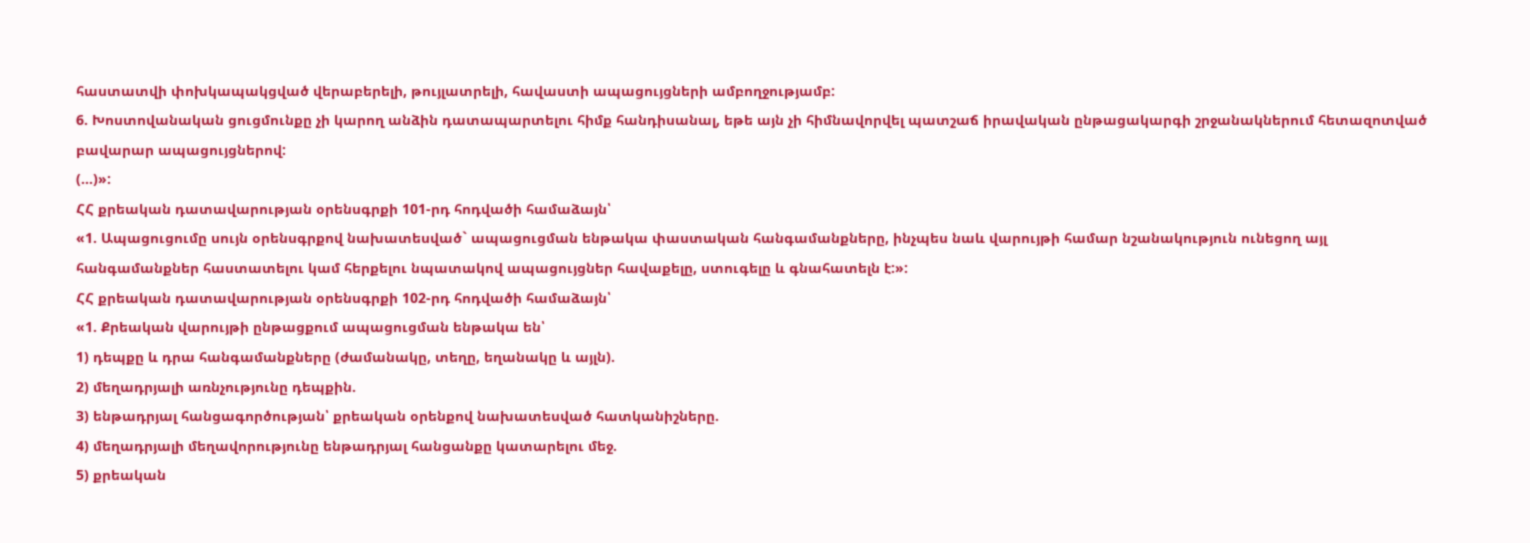հաստատվի փոխկապակցված վերաբերելի, թույլատրելի, հավաստի ապացույցների ամբողջությամբ:
6. Խոստովանական ցուցմունքը չի կարող անձին դատապարտելու հիմք հանդիսանալ, եթե այն չի հիմնավորվել պատշաճ իրավական ընթացակարգի շրջանակներում հետազոտված բավարար ապացույցներով:
(...)»:
ՀՀ քրեական դատավարության օրենսգրքի 101-րդ հոդվածի համաձայն՝
«1. Ապացուցումը սույն օրենսգրքով նախատեսված` ապացուցման ենթակա փաստական հանգամանքները, ինչպես նաև վարույթի համար նշանակություն ունեցող այլ հանգամանքներ հաստատելու կամ հերքելու նպատակով ապացույցներ հավաքելը, ստուգելը և գնահատելն է:»:
ՀՀ քրեական դատավարության օրենսգրքի 102-րդ հոդվածի համաձայն՝
«1. Քրեական վարույթի ընթացքում ապացուցման ենթակա են՝
1) դեպքը և դրա հանգամանքները (ժամանակը, տեղը, եղանակը և այլն).
2) մեղադրյալի առնչությունը դեպքին.
3) ենթադրյալ հանցագործության՝ քրեական օրենքով նախատեսված հատկանիշները.
4) մեղադրյալի մեղավորությունը ենթադրյալ հանցանքը կատարելու մեջ.
5) քրեական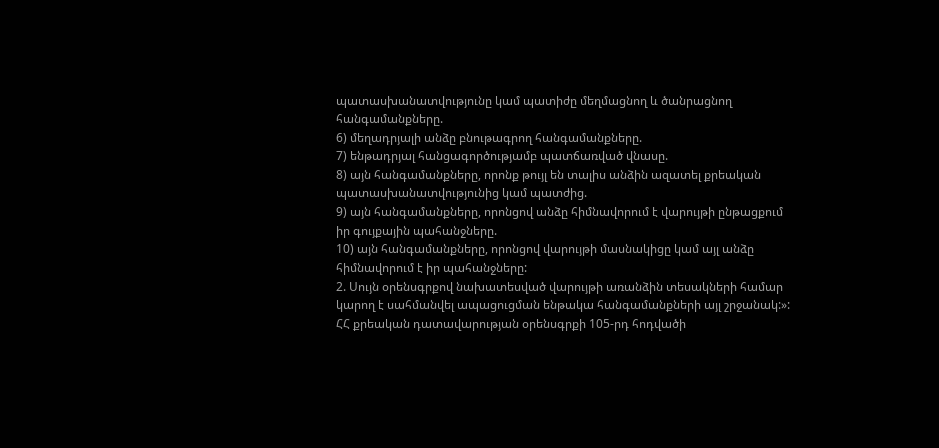պատասխանատվությունը կամ պատիժը մեղմացնող և ծանրացնող հանգամանքները.
6) մեղադրյալի անձը բնութագրող հանգամանքները.
7) ենթադրյալ հանցագործությամբ պատճառված վնասը.
8) այն հանգամանքները, որոնք թույլ են տալիս անձին ազատել քրեական պատասխանատվությունից կամ պատժից.
9) այն հանգամանքները, որոնցով անձը հիմնավորում է վարույթի ընթացքում իր գույքային պահանջները.
10) այն հանգամանքները, որոնցով վարույթի մասնակիցը կամ այլ անձը հիմնավորում է իր պահանջները:
2. Սույն օրենսգրքով նախատեսված վարույթի առանձին տեսակների համար կարող է սահմանվել ապացուցման ենթակա հանգամանքների այլ շրջանակ:»:
ՀՀ քրեական դատավարության օրենսգրքի 105-րդ հոդվածի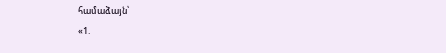համաձայն՝
«1.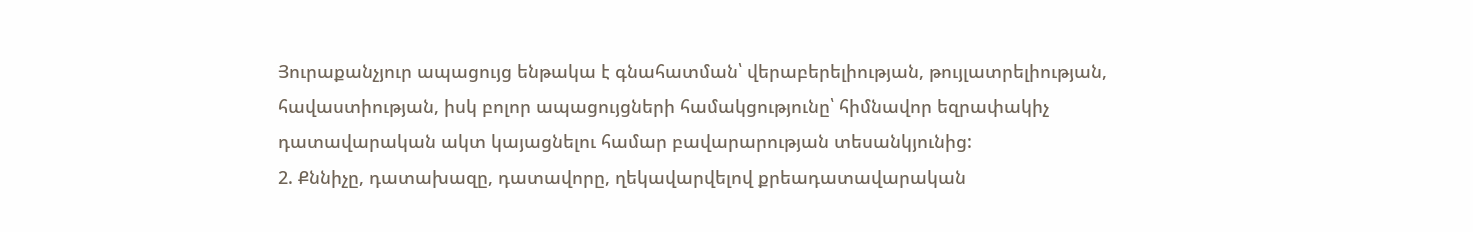Յուրաքանչյուր ապացույց ենթակա է գնահատման՝ վերաբերելիության, թույլատրելիության, հավաստիության, իսկ բոլոր ապացույցների համակցությունը՝ հիմնավոր եզրափակիչ դատավարական ակտ կայացնելու համար բավարարության տեսանկյունից:
2. Քննիչը, դատախազը, դատավորը, ղեկավարվելով քրեադատավարական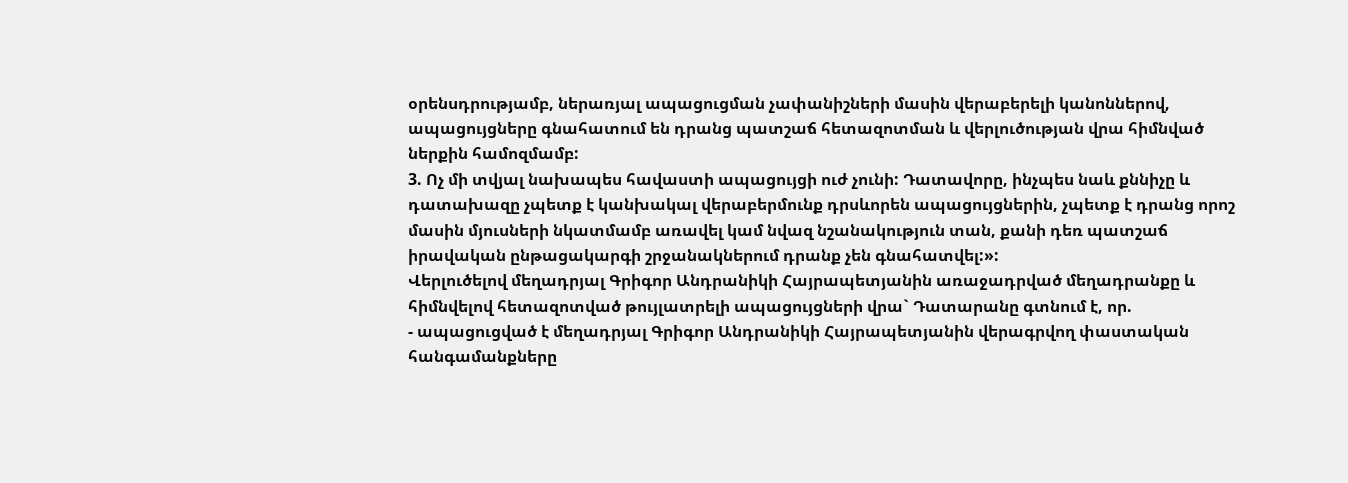օրենսդրությամբ, ներառյալ ապացուցման չափանիշների մասին վերաբերելի կանոններով, ապացույցները գնահատում են դրանց պատշաճ հետազոտման և վերլուծության վրա հիմնված ներքին համոզմամբ:
3. Ոչ մի տվյալ նախապես հավաստի ապացույցի ուժ չունի: Դատավորը, ինչպես նաև քննիչը և դատախազը չպետք է կանխակալ վերաբերմունք դրսևորեն ապացույցներին, չպետք է դրանց որոշ մասին մյուսների նկատմամբ առավել կամ նվազ նշանակություն տան, քանի դեռ պատշաճ իրավական ընթացակարգի շրջանակներում դրանք չեն գնահատվել:»:
Վերլուծելով մեղադրյալ Գրիգոր Անդրանիկի Հայրապետյանին առաջադրված մեղադրանքը և հիմնվելով հետազոտված թույլատրելի ապացույցների վրա` Դատարանը գտնում է, որ.
- ապացուցված է մեղադրյալ Գրիգոր Անդրանիկի Հայրապետյանին վերագրվող փաստական հանգամանքները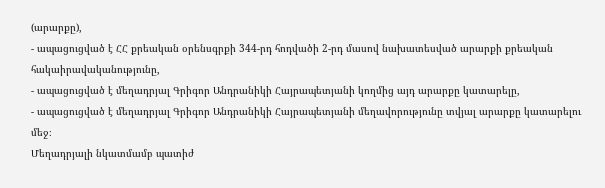(արարքը),
- ապացուցված է ՀՀ քրեական օրենսգրքի 344-րդ հոդվածի 2-րդ մասով նախատեսված արարքի քրեական հակաիրավականությունը,
- ապացուցված է մեղադրյալ Գրիգոր Անդրանիկի Հայրապետյանի կողմից այդ արարքը կատարելը,
- ապացուցված է մեղադրյալ Գրիգոր Անդրանիկի Հայրապետյանի մեղավորությունը տվյալ արարքը կատարելու մեջ։
Մեղադրյալի նկատմամբ պատիժ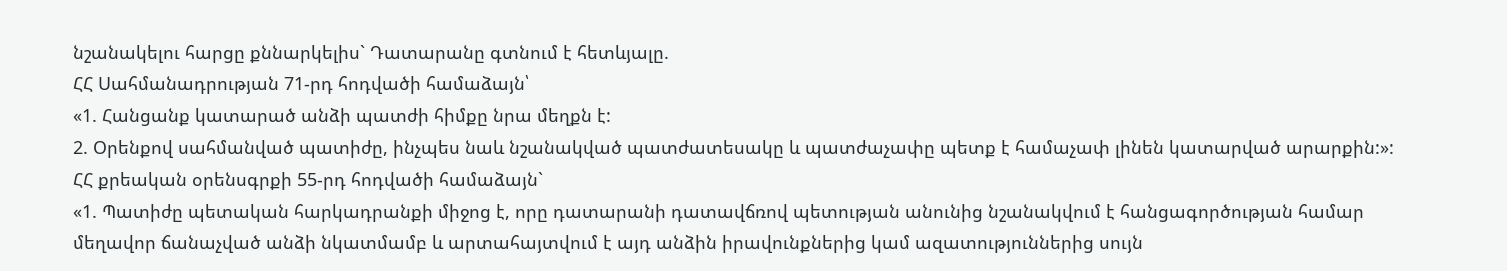նշանակելու հարցը քննարկելիս` Դատարանը գտնում է հետևյալը.
ՀՀ Սահմանադրության 71-րդ հոդվածի համաձայն՝
«1. Հանցանք կատարած անձի պատժի հիմքը նրա մեղքն է:
2. Օրենքով սահմանված պատիժը, ինչպես նաև նշանակված պատժատեսակը և պատժաչափը պետք է համաչափ լինեն կատարված արարքին:»:
ՀՀ քրեական օրենսգրքի 55-րդ հոդվածի համաձայն`
«1. Պատիժը պետական հարկադրանքի միջոց է, որը դատարանի դատավճռով պետության անունից նշանակվում է հանցագործության համար մեղավոր ճանաչված անձի նկատմամբ և արտահայտվում է այդ անձին իրավունքներից կամ ազատություններից սույն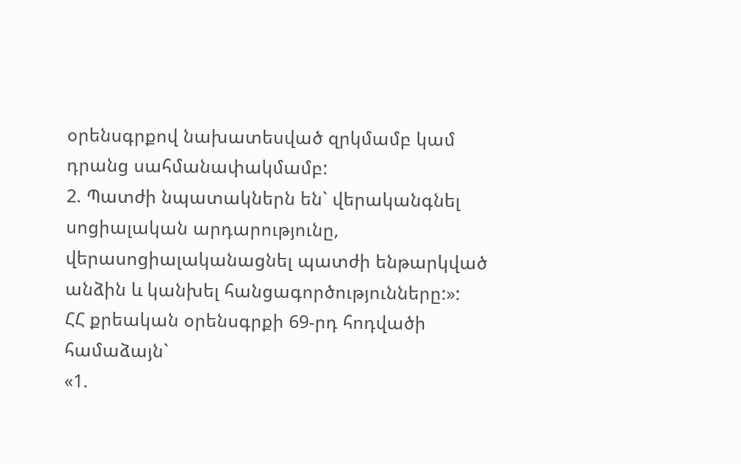օրենսգրքով նախատեսված զրկմամբ կամ դրանց սահմանափակմամբ:
2. Պատժի նպատակներն են` վերականգնել սոցիալական արդարությունը, վերասոցիալականացնել պատժի ենթարկված անձին և կանխել հանցագործությունները:»:
ՀՀ քրեական օրենսգրքի 69-րդ հոդվածի համաձայն`
«1.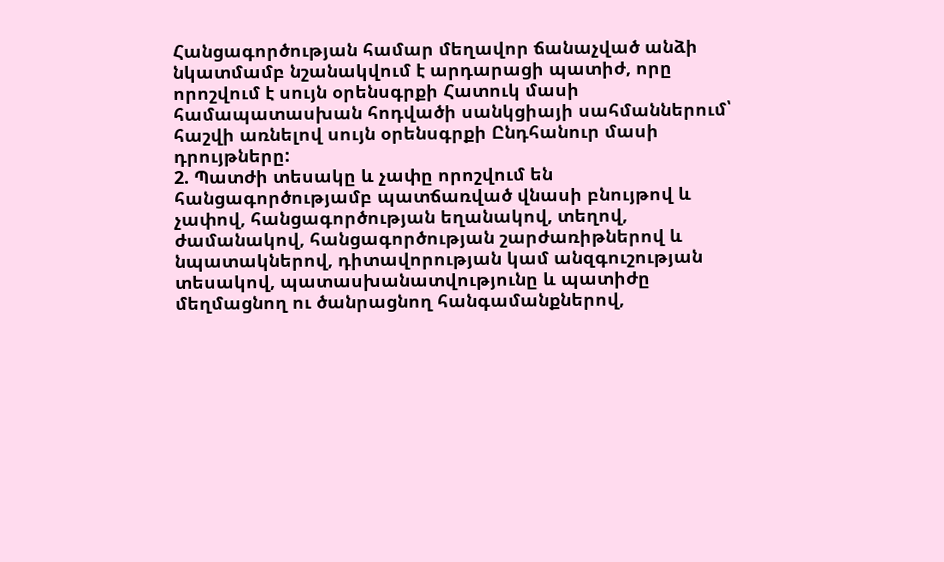Հանցագործության համար մեղավոր ճանաչված անձի նկատմամբ նշանակվում է արդարացի պատիժ, որը որոշվում է սույն օրենսգրքի Հատուկ մասի համապատասխան հոդվածի սանկցիայի սահմաններում՝ հաշվի առնելով սույն օրենսգրքի Ընդհանուր մասի դրույթները:
2. Պատժի տեսակը և չափը որոշվում են հանցագործությամբ պատճառված վնասի բնույթով և չափով, հանցագործության եղանակով, տեղով, ժամանակով, հանցագործության շարժառիթներով և նպատակներով, դիտավորության կամ անզգուշության տեսակով, պատասխանատվությունը և պատիժը մեղմացնող ու ծանրացնող հանգամանքներով,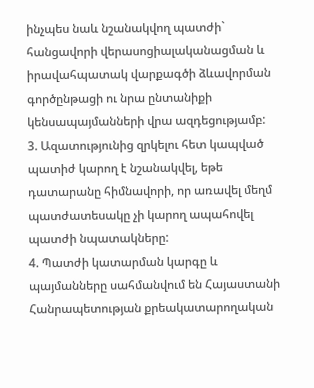ինչպես նաև նշանակվող պատժի` հանցավորի վերասոցիալականացման և իրավահպատակ վարքագծի ձևավորման գործընթացի ու նրա ընտանիքի կենսապայմանների վրա ազդեցությամբ:
3. Ազատությունից զրկելու հետ կապված պատիժ կարող է նշանակվել, եթե դատարանը հիմնավորի, որ առավել մեղմ պատժատեսակը չի կարող ապահովել պատժի նպատակները:
4. Պատժի կատարման կարգը և պայմանները սահմանվում են Հայաստանի Հանրապետության քրեակատարողական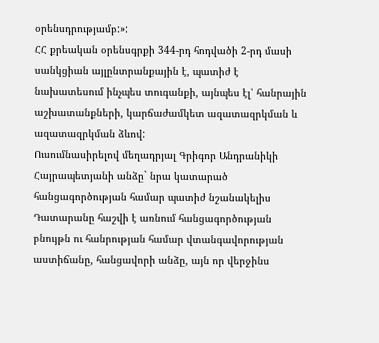օրենսդրությամբ:»:
ՀՀ քրեական օրենսգրքի 344-րդ հոդվածի 2-րդ մասի սանկցիան այլընտրանքային է, պատիժ է նախատեսում ինչպես տուգանքի, այնպես էլ՝ հանրային աշխատանքների, կարճաժամկետ ազատազրկման և ազատազրկման ձևով:
Ուսումնասիրելով մեղադրյալ Գրիգոր Անդրանիկի Հայրապետյանի անձը` նրա կատարած հանցագործության համար պատիժ նշանակելիս Դատարանը հաշվի է առնում հանցագործության բնույթն ու հանրության համար վտանգավորության աստիճանը, հանցավորի անձը, այն որ վերջինս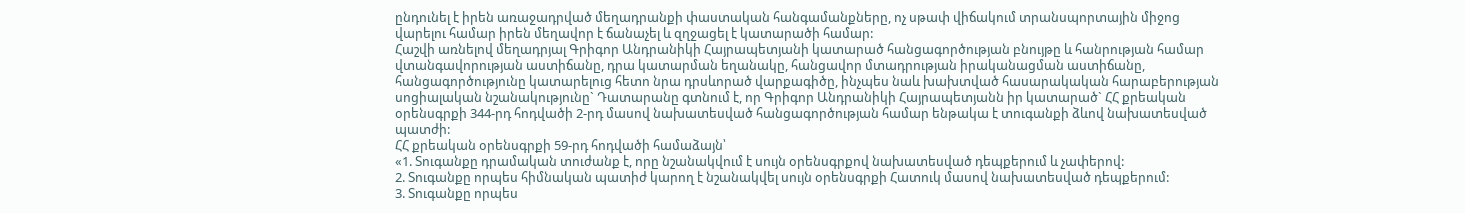ընդունել է իրեն առաջադրված մեղադրանքի փաստական հանգամանքները, ոչ սթափ վիճակում տրանսպորտային միջոց վարելու համար իրեն մեղավոր է ճանաչել և զղջացել է կատարածի համար:
Հաշվի առնելով մեղադրյալ Գրիգոր Անդրանիկի Հայրապետյանի կատարած հանցագործության բնույթը և հանրության համար վտանգավորության աստիճանը, դրա կատարման եղանակը, հանցավոր մտադրության իրականացման աստիճանը, հանցագործությունը կատարելուց հետո նրա դրսևորած վարքագիծը, ինչպես նաև խախտված հասարակական հարաբերության սոցիալական նշանակությունը` Դատարանը գտնում է, որ Գրիգոր Անդրանիկի Հայրապետյանն իր կատարած` ՀՀ քրեական օրենսգրքի 344-րդ հոդվածի 2-րդ մասով նախատեսված հանցագործության համար ենթակա է տուգանքի ձևով նախատեսված պատժի:
ՀՀ քրեական օրենսգրքի 59-րդ հոդվածի համաձայն՝
«1. Տուգանքը դրամական տուժանք է, որը նշանակվում է սույն օրենսգրքով նախատեսված դեպքերում և չափերով:
2. Տուգանքը որպես հիմնական պատիժ կարող է նշանակվել սույն օրենսգրքի Հատուկ մասով նախատեսված դեպքերում:
3. Տուգանքը որպես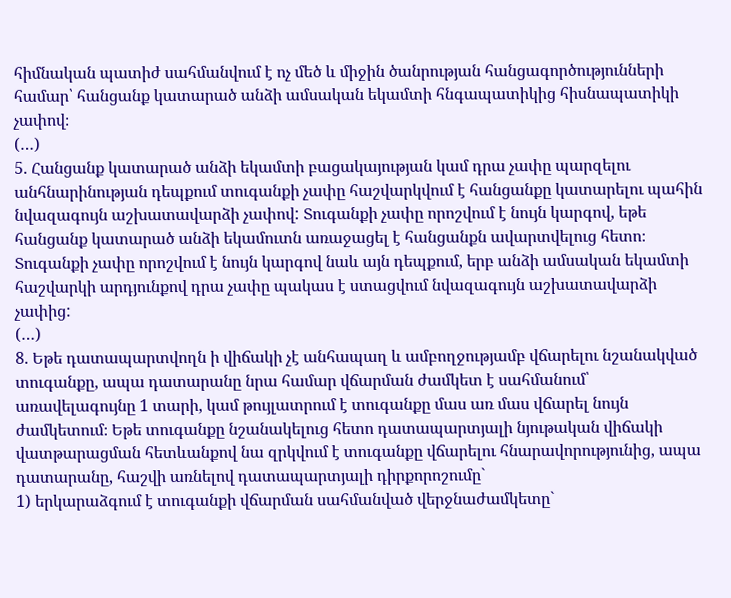հիմնական պատիժ սահմանվում է ոչ մեծ և միջին ծանրության հանցագործությունների համար՝ հանցանք կատարած անձի ամսական եկամտի հնգապատիկից հիսնապատիկի չափով։
(…)
5. Հանցանք կատարած անձի եկամտի բացակայության կամ դրա չափը պարզելու անհնարինության դեպքում տուգանքի չափը հաշվարկվում է հանցանքը կատարելու պահին նվազագույն աշխատավարձի չափով: Տուգանքի չափը որոշվում է նույն կարգով, եթե հանցանք կատարած անձի եկամուտն առաջացել է հանցանքն ավարտվելուց հետո։ Տուգանքի չափը որոշվում է նույն կարգով նաև այն դեպքում, երբ անձի ամսական եկամտի հաշվարկի արդյունքով դրա չափը պակաս է ստացվում նվազագույն աշխատավարձի չափից:
(…)
8. Եթե դատապարտվողն ի վիճակի չէ անհապաղ և ամբողջությամբ վճարելու նշանակված տուգանքը, ապա դատարանը նրա համար վճարման ժամկետ է սահմանում՝ առավելագույնը 1 տարի, կամ թույլատրում է տուգանքը մաս առ մաս վճարել նույն ժամկետում։ Եթե տուգանքը նշանակելուց հետո դատապարտյալի նյութական վիճակի վատթարացման հետևանքով նա զրկվում է տուգանքը վճարելու հնարավորությունից, ապա դատարանը, հաշվի առնելով դատապարտյալի դիրքորոշումը`
1) երկարաձգում է տուգանքի վճարման սահմանված վերջնաժամկետը`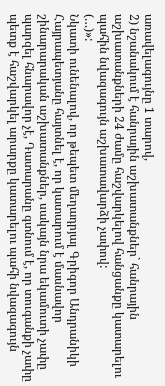առավելագույնը 1 տարով,
2) նշանակում է հանրային աշխատանքներ` հանրային աշխատանքների 24 ժամը հաշվարկելով հանցանքը կատարելու պահին նվազագույն աշխատավարձի չափով:
(…)»:
Նկատի ունենալով, որ թեպետ մեղադրյալ Գրիգոր Անդրանիկի Հայրապետյանը հայտնել է, որ կատարում է մասնավոր շինարարական աշխատանքներ, սակայն նրա եկամուտի չափը պարզել հնարավոր չէ, Դատարանը գտնում է, որ տուգանքի չափը պետք է հաշվարկել արարքը կատարելու պահի նվազագույն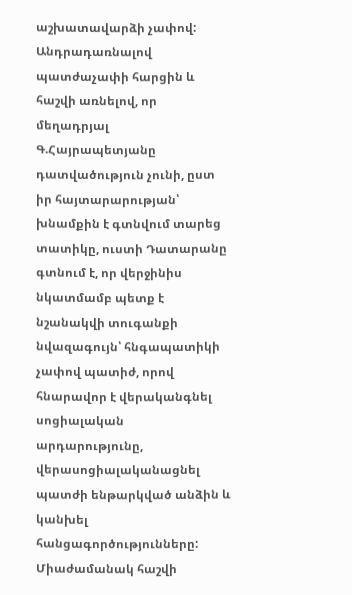աշխատավարձի չափով: Անդրադառնալով պատժաչափի հարցին և հաշվի առնելով, որ մեղադրյալ Գ.Հայրապետյանը դատվածություն չունի, ըստ իր հայտարարության՝ խնամքին է գտնվում տարեց տատիկը, ուստի Դատարանը գտնում է, որ վերջինիս նկատմամբ պետք է նշանակվի տուգանքի նվազագույն՝ հնգապատիկի չափով պատիժ, որով հնարավոր է վերականգնել սոցիալական արդարությունը, վերասոցիալականացնել պատժի ենթարկված անձին և կանխել հանցագործությունները:
Միաժամանակ հաշվի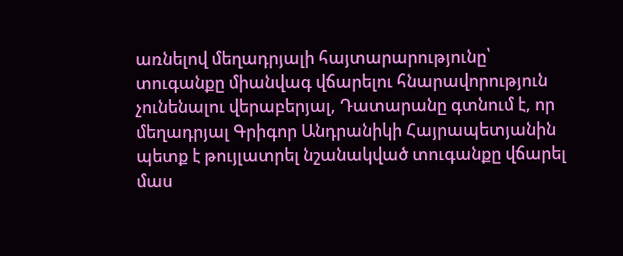առնելով մեղադրյալի հայտարարությունը՝ տուգանքը միանվագ վճարելու հնարավորություն չունենալու վերաբերյալ, Դատարանը գտնում է, որ մեղադրյալ Գրիգոր Անդրանիկի Հայրապետյանին պետք է թույլատրել նշանակված տուգանքը վճարել մաս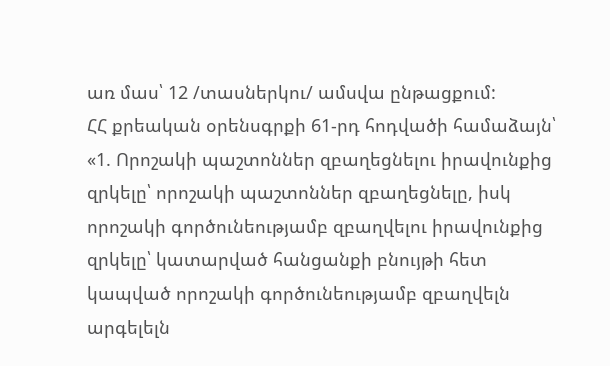առ մաս՝ 12 /տասներկու/ ամսվա ընթացքում:
ՀՀ քրեական օրենսգրքի 61-րդ հոդվածի համաձայն՝
«1. Որոշակի պաշտոններ զբաղեցնելու իրավունքից զրկելը՝ որոշակի պաշտոններ զբաղեցնելը, իսկ որոշակի գործունեությամբ զբաղվելու իրավունքից զրկելը՝ կատարված հանցանքի բնույթի հետ կապված որոշակի գործունեությամբ զբաղվելն արգելելն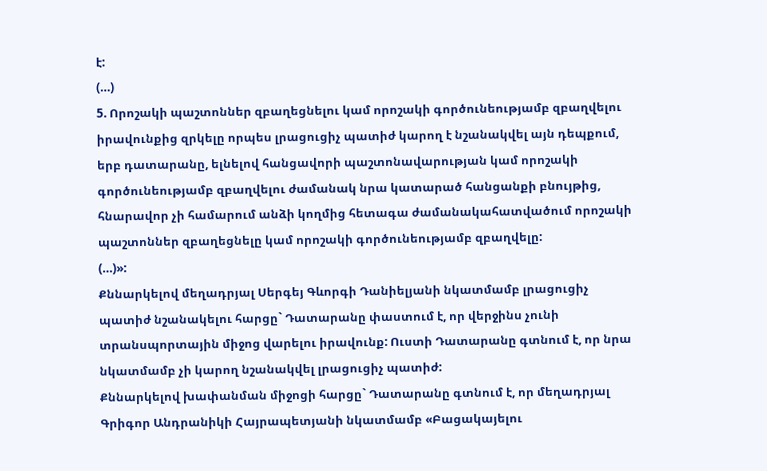է:
(…)
5. Որոշակի պաշտոններ զբաղեցնելու կամ որոշակի գործունեությամբ զբաղվելու իրավունքից զրկելը որպես լրացուցիչ պատիժ կարող է նշանակվել այն դեպքում, երբ դատարանը, ելնելով հանցավորի պաշտոնավարության կամ որոշակի գործունեությամբ զբաղվելու ժամանակ նրա կատարած հանցանքի բնույթից, հնարավոր չի համարում անձի կողմից հետագա ժամանակահատվածում որոշակի պաշտոններ զբաղեցնելը կամ որոշակի գործունեությամբ զբաղվելը:
(…)»:
Քննարկելով մեղադրյալ Սերգեյ Գևորգի Դանիելյանի նկատմամբ լրացուցիչ պատիժ նշանակելու հարցը` Դատարանը փաստում է, որ վերջինս չունի տրանսպորտային միջոց վարելու իրավունք: Ուստի Դատարանը գտնում է, որ նրա նկատմամբ չի կարող նշանակվել լրացուցիչ պատիժ:
Քննարկելով խափանման միջոցի հարցը` Դատարանը գտնում է, որ մեղադրյալ Գրիգոր Անդրանիկի Հայրապետյանի նկատմամբ «Բացակայելու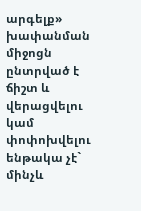արգելք» խափանման միջոցն ընտրված է ճիշտ և վերացվելու կամ փոփոխվելու ենթակա չէ` մինչև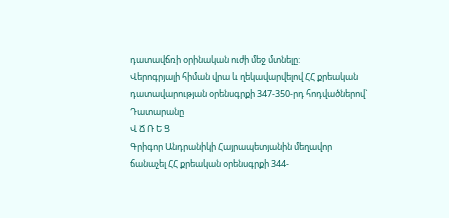դատավճռի օրինական ուժի մեջ մտնելը:
Վերոգրյալի հիման վրա և ղեկավարվելով ՀՀ քրեական դատավարության օրենսգրքի 347-350-րդ հոդվածներով` Դատարանը
Վ Ճ Ռ Ե Ց
Գրիգոր Անդրանիկի Հայրապետյանին մեղավոր ճանաչել ՀՀ քրեական օրենսգրքի 344-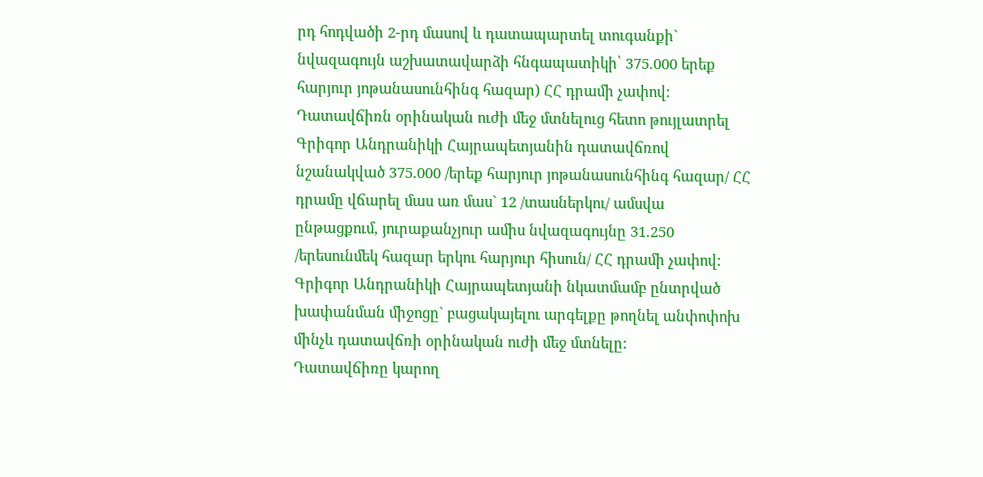րդ հոդվածի 2-րդ մասով և դատապարտել տուգանքի` նվազագույն աշխատավարձի հնգապատիկի՝ 375.000 երեք հարյուր յոթանասունհինգ հազար) ՀՀ դրամի չափով:
Դատավճիռն օրինական ուժի մեջ մտնելուց հետո թույլատրել Գրիգոր Անդրանիկի Հայրապետյանին դատավճռով նշանակված 375.000 /երեք հարյուր յոթանասունհինգ հազար/ ՀՀ դրամը վճարել մաս առ մաս` 12 /տասներկու/ ամսվա ընթացքում, յուրաքանչյուր ամիս նվազագույնը 31.250 /երեսունմեկ հազար երկու հարյուր հիսուն/ ՀՀ դրամի չափով:
Գրիգոր Անդրանիկի Հայրապետյանի նկատմամբ ընտրված խափանման միջոցը` բացակայելու արգելքը թողնել անփոփոխ մինչև դատավճռի օրինական ուժի մեջ մտնելը:
Դատավճիռը կարող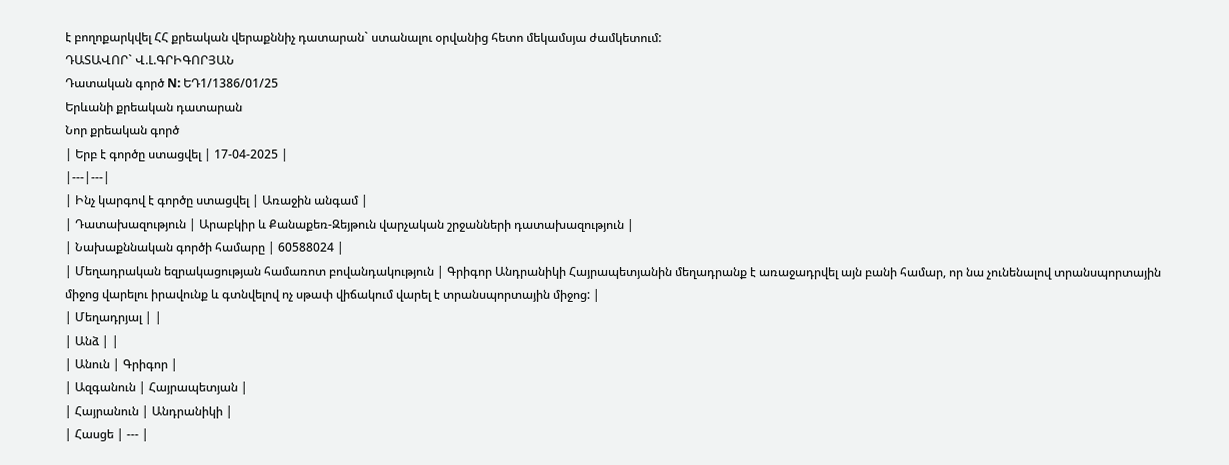է բողոքարկվել ՀՀ քրեական վերաքննիչ դատարան` ստանալու օրվանից հետո մեկամսյա ժամկետում:
ԴԱՏԱՎՈՐ` Վ.Լ.ԳՐԻԳՈՐՅԱՆ
Դատական գործ N: ԵԴ1/1386/01/25
Երևանի քրեական դատարան
Նոր քրեական գործ
| Երբ է գործը ստացվել | 17-04-2025 |
|---|---|
| Ինչ կարգով է գործը ստացվել | Առաջին անգամ |
| Դատախազություն | Արաբկիր և Քանաքեռ-Զեյթուն վարչական շրջանների դատախազություն |
| Նախաքննական գործի համարը | 60588024 |
| Մեղադրական եզրակացության համառոտ բովանդակություն | Գրիգոր Անդրանիկի Հայրապետյանին մեղադրանք է առաջադրվել այն բանի համար, որ նա չունենալով տրանսպորտային միջոց վարելու իրավունք և գտնվելով ոչ սթափ վիճակում վարել է տրանսպորտային միջոց: |
| Մեղադրյալ | |
| Անձ | |
| Անուն | Գրիգոր |
| Ազգանուն | Հայրապետյան |
| Հայրանուն | Անդրանիկի |
| Հասցե | --- |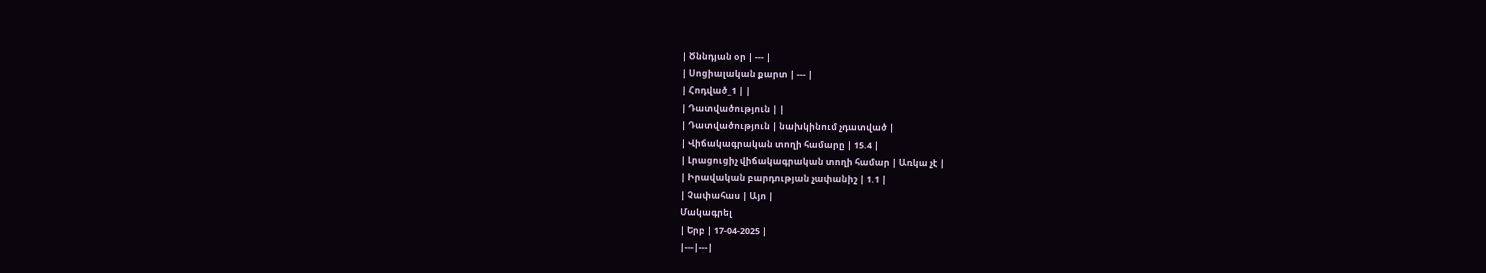| Ծննդյան օր | --- |
| Սոցիալական քարտ | --- |
| Հոդված_1 | |
| Դատվածություն | |
| Դատվածություն | նախկինում չդատված |
| Վիճակագրական տողի համարը | 15.4 |
| Լրացուցիչ վիճակագրական տողի համար | Առկա չէ |
| Իրավական բարդության չափանիշ | 1.1 |
| Չափահաս | Այո |
Մակագրել
| Երբ | 17-04-2025 |
|---|---|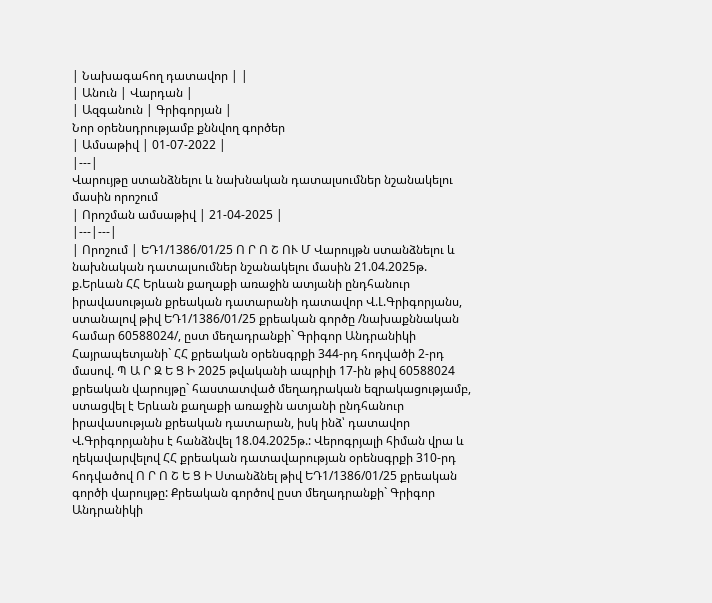| Նախագահող դատավոր | |
| Անուն | Վարդան |
| Ազգանուն | Գրիգորյան |
Նոր օրենսդրությամբ քննվող գործեր
| Ամսաթիվ | 01-07-2022 |
|---|
Վարույթը ստանձնելու և նախնական դատալսումներ նշանակելու մասին որոշում
| Որոշման ամսաթիվ | 21-04-2025 |
|---|---|
| Որոշում | ԵԴ1/1386/01/25 Ո Ր Ո Շ ՈՒ Մ Վարույթն ստանձնելու և նախնական դատալսումներ նշանակելու մասին 21.04.2025թ. ք.Երևան ՀՀ Երևան քաղաքի առաջին ատյանի ընդհանուր իրավասության քրեական դատարանի դատավոր Վ.Լ.Գրիգորյանս, ստանալով թիվ ԵԴ1/1386/01/25 քրեական գործը /նախաքննական համար 60588024/, ըստ մեղադրանքի` Գրիգոր Անդրանիկի Հայրապետյանի` ՀՀ քրեական օրենսգրքի 344-րդ հոդվածի 2-րդ մասով. Պ Ա Ր Զ Ե Ց Ի 2025 թվականի ապրիլի 17-ին թիվ 60588024 քրեական վարույթը` հաստատված մեղադրական եզրակացությամբ, ստացվել է Երևան քաղաքի առաջին ատյանի ընդհանուր իրավասության քրեական դատարան, իսկ ինձ՝ դատավոր Վ.Գրիգորյանիս է հանձնվել 18.04.2025թ.: Վերոգրյալի հիման վրա և ղեկավարվելով ՀՀ քրեական դատավարության օրենսգրքի 310-րդ հոդվածով Ո Ր Ո Շ Ե Ց Ի Ստանձնել թիվ ԵԴ1/1386/01/25 քրեական գործի վարույթը: Քրեական գործով ըստ մեղադրանքի` Գրիգոր Անդրանիկի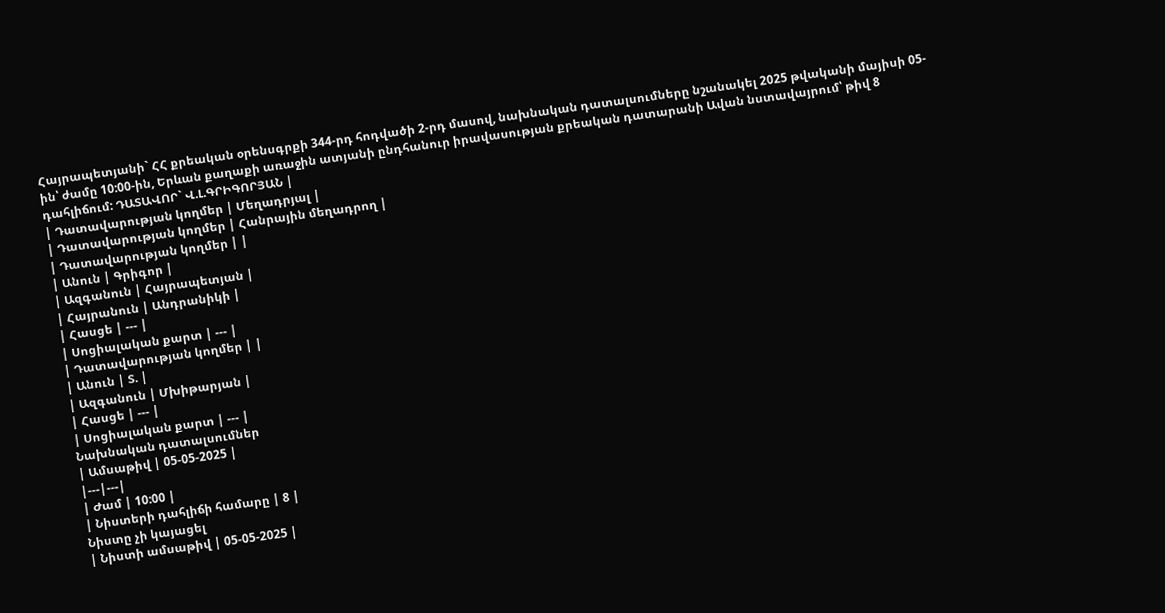Հայրապետյանի` ՀՀ քրեական օրենսգրքի 344-րդ հոդվածի 2-րդ մասով, նախնական դատալսումները նշանակել 2025 թվականի մայիսի 05-ին՝ ժամը 10:00-ին, Երևան քաղաքի առաջին ատյանի ընդհանուր իրավասության քրեական դատարանի Ավան նստավայրում՝ թիվ 8 դահլիճում: ԴԱՏԱՎՈՐ` Վ.Լ.ԳՐԻԳՈՐՅԱՆ |
| Դատավարության կողմեր | Մեղադրյալ |
| Դատավարության կողմեր | Հանրային մեղադրող |
| Դատավարության կողմեր | |
| Անուն | Գրիգոր |
| Ազգանուն | Հայրապետյան |
| Հայրանուն | Անդրանիկի |
| Հասցե | --- |
| Սոցիալական քարտ | --- |
| Դատավարության կողմեր | |
| Անուն | Տ. |
| Ազգանուն | Մխիթարյան |
| Հասցե | --- |
| Սոցիալական քարտ | --- |
Նախնական դատալսումներ
| Ամսաթիվ | 05-05-2025 |
|---|---|
| Ժամ | 10:00 |
| Նիստերի դահլիճի համարը | 8 |
Նիստը չի կայացել
| Նիստի ամսաթիվ | 05-05-2025 |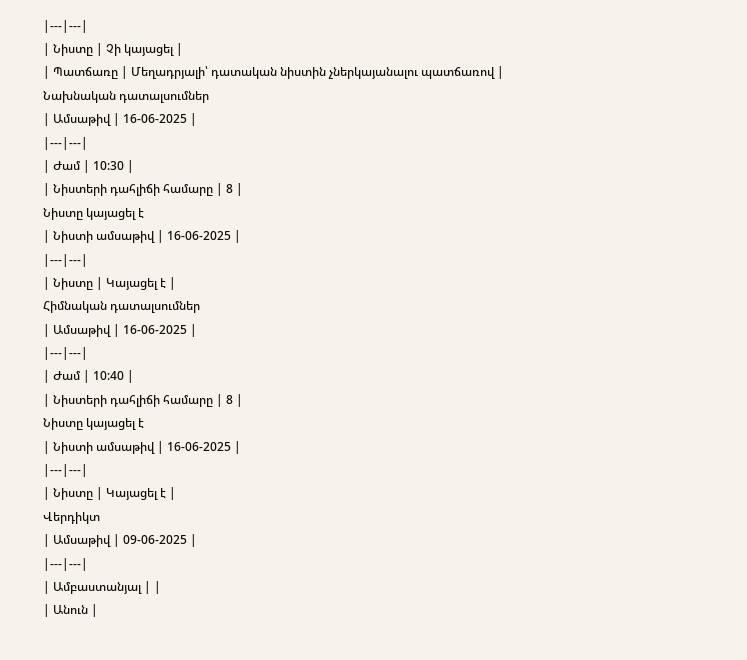|---|---|
| Նիստը | Չի կայացել |
| Պատճառը | Մեղադրյալի՝ դատական նիստին չներկայանալու պատճառով |
Նախնական դատալսումներ
| Ամսաթիվ | 16-06-2025 |
|---|---|
| Ժամ | 10:30 |
| Նիստերի դահլիճի համարը | 8 |
Նիստը կայացել է
| Նիստի ամսաթիվ | 16-06-2025 |
|---|---|
| Նիստը | Կայացել է |
Հիմնական դատալսումներ
| Ամսաթիվ | 16-06-2025 |
|---|---|
| Ժամ | 10:40 |
| Նիստերի դահլիճի համարը | 8 |
Նիստը կայացել է
| Նիստի ամսաթիվ | 16-06-2025 |
|---|---|
| Նիստը | Կայացել է |
Վերդիկտ
| Ամսաթիվ | 09-06-2025 |
|---|---|
| Ամբաստանյալ | |
| Անուն |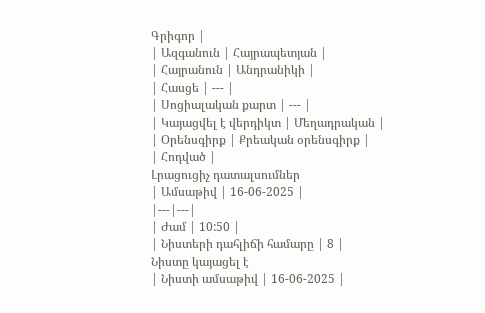Գրիգոր |
| Ազգանուն | Հայրապետյան |
| Հայրանուն | Անդրանիկի |
| Հասցե | --- |
| Սոցիալական քարտ | --- |
| Կայացվել է վերդիկտ | Մեղադրական |
| Օրենսգիրք | Քրեական օրենսգիրք |
| Հոդված |
Լրացուցիչ դատալսումներ
| Ամսաթիվ | 16-06-2025 |
|---|---|
| Ժամ | 10:50 |
| Նիստերի դահլիճի համարը | 8 |
Նիստը կայացել է
| Նիստի ամսաթիվ | 16-06-2025 |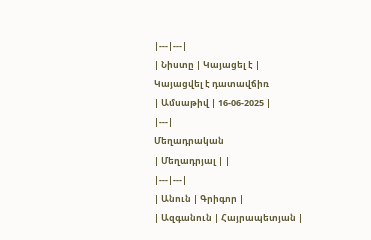|---|---|
| Նիստը | Կայացել է |
Կայացվել է դատավճիռ
| Ամսաթիվ | 16-06-2025 |
|---|
Մեղադրական
| Մեղադրյալ | |
|---|---|
| Անուն | Գրիգոր |
| Ազգանուն | Հայրապետյան |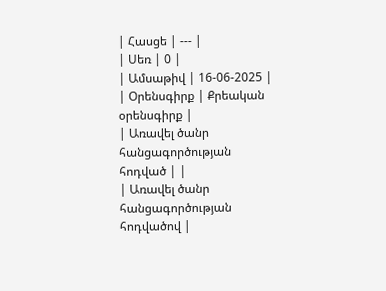| Հասցե | --- |
| Սեռ | 0 |
| Ամսաթիվ | 16-06-2025 |
| Օրենսգիրք | Քրեական օրենսգիրք |
| Առավել ծանր հանցագործության հոդված | |
| Առավել ծանր հանցագործության հոդվածով |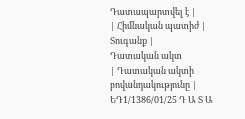Դատապարտվել է |
| Հիմնական պատիժ | Տուգանք |
Դատական ակտ
| Դատական ակտի բովանդակությունը | ԵԴ1/1386/01/25 Դ Ա Տ Ա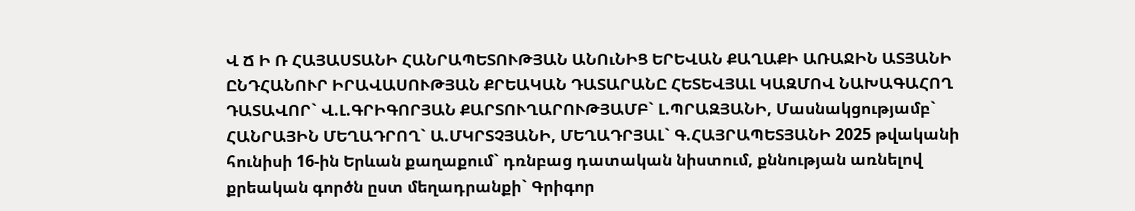Վ Ճ Ի Ռ ՀԱՅԱՍՏԱՆԻ ՀԱՆՐԱՊԵՏՈՒԹՅԱՆ ԱՆՈւՆԻՑ ԵՐԵՎԱՆ ՔԱՂԱՔԻ ԱՌԱՋԻՆ ԱՏՅԱՆԻ ԸՆԴՀԱՆՈՒՐ ԻՐԱՎԱՍՈՒԹՅԱՆ ՔՐԵԱԿԱՆ ԴԱՏԱՐԱՆԸ ՀԵՏԵՎՅԱԼ ԿԱԶՄՈՎ ՆԱԽԱԳԱՀՈՂ ԴԱՏԱՎՈՐ` Վ.Լ.ԳՐԻԳՈՐՅԱՆ ՔԱՐՏՈՒՂԱՐՈՒԹՅԱՄԲ` Լ.ՊՐԱԶՅԱՆԻ, Մասնակցությամբ` ՀԱՆՐԱՅԻՆ ՄԵՂԱԴՐՈՂ` Ա.ՄԿՐՏՉՅԱՆԻ, ՄԵՂԱԴՐՅԱԼ` Գ.ՀԱՅՐԱՊԵՏՅԱՆԻ 2025 թվականի հունիսի 16-ին Երևան քաղաքում` դռնբաց դատական նիստում, քննության առնելով քրեական գործն ըստ մեղադրանքի` Գրիգոր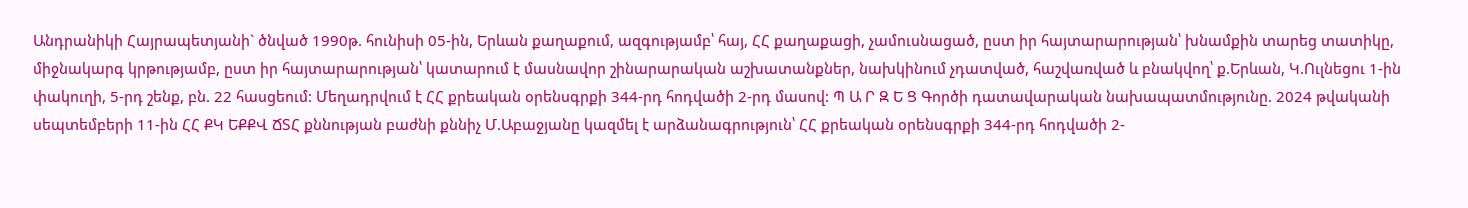Անդրանիկի Հայրապետյանի` ծնված 1990թ. հունիսի 05-ին, Երևան քաղաքում, ազգությամբ՝ հայ, ՀՀ քաղաքացի, չամուսնացած, ըստ իր հայտարարության՝ խնամքին տարեց տատիկը, միջնակարգ կրթությամբ, ըստ իր հայտարարության՝ կատարում է մասնավոր շինարարական աշխատանքներ, նախկինում չդատված, հաշվառված և բնակվող՝ ք.Երևան, Կ.Ուլնեցու 1-ին փակուղի, 5-րդ շենք, բն. 22 հասցեում: Մեղադրվում է ՀՀ քրեական օրենսգրքի 344-րդ հոդվածի 2-րդ մասով: Պ Ա Ր Զ Ե Ց Գործի դատավարական նախապատմությունը. 2024 թվականի սեպտեմբերի 11-ին ՀՀ ՔԿ ԵՔՔՎ ՃՏՀ քննության բաժնի քննիչ Մ.Աբաջյանը կազմել է արձանագրություն՝ ՀՀ քրեական օրենսգրքի 344-րդ հոդվածի 2-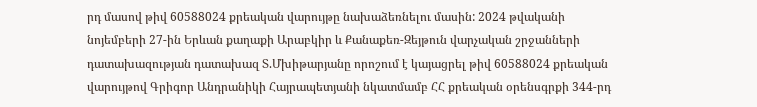րդ մասով թիվ 60588024 քրեական վարույթը նախաձեռնելու մասին: 2024 թվականի նոյեմբերի 27-ին Երևան քաղաքի Արաբկիր և Քանաքեռ-Զեյթուն վարչական շրջանների դատախազության դատախազ Տ.Մխիթարյանը որոշում է կայացրել թիվ 60588024 քրեական վարույթով Գրիգոր Անդրանիկի Հայրապետյանի նկատմամբ ՀՀ քրեական օրենսգրքի 344-րդ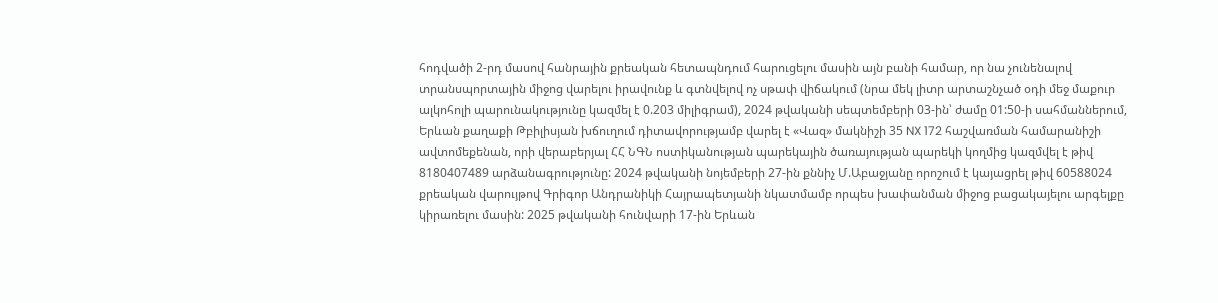հոդվածի 2-րդ մասով հանրային քրեական հետապնդում հարուցելու մասին այն բանի համար, որ նա չունենալով տրանսպորտային միջոց վարելու իրավունք և գտնվելով ոչ սթափ վիճակում (նրա մեկ լիտր արտաշնչած օդի մեջ մաքուր ալկոհոլի պարունակությունը կազմել է 0.203 միլիգրամ), 2024 թվականի սեպտեմբերի 03-ին՝ ժամը 01:50-ի սահմաններում, Երևան քաղաքի Թբիլիսյան խճուղում դիտավորությամբ վարել է «Վազ» մակնիշի 35 NX 172 հաշվառման համարանիշի ավտոմեքենան, որի վերաբերյալ ՀՀ ՆԳՆ ոստիկանության պարեկային ծառայության պարեկի կողմից կազմվել է թիվ 8180407489 արձանագրությունը: 2024 թվականի նոյեմբերի 27-ին քննիչ Մ.Աբաջյանը որոշում է կայացրել թիվ 60588024 քրեական վարույթով Գրիգոր Անդրանիկի Հայրապետյանի նկատմամբ որպես խափանման միջոց բացակայելու արգելքը կիրառելու մասին: 2025 թվականի հունվարի 17-ին Երևան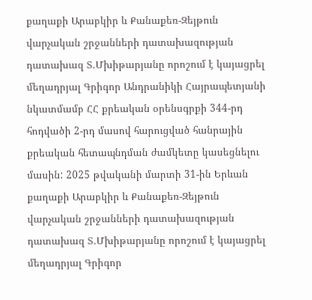քաղաքի Արաբկիր և Քանաքեռ-Զեյթուն վարչական շրջանների դատախազության դատախազ Տ.Մխիթարյանը որոշում է կայացրել մեղադրյալ Գրիգոր Անդրանիկի Հայրապետյանի նկատմամբ ՀՀ քրեական օրենսգրքի 344-րդ հոդվածի 2-րդ մասով հարուցված հանրային քրեական հետապնդման ժամկետը կասեցնելու մասին: 2025 թվականի մարտի 31-ին Երևան քաղաքի Արաբկիր և Քանաքեռ-Զեյթուն վարչական շրջանների դատախազության դատախազ Տ.Մխիթարյանը որոշում է կայացրել մեղադրյալ Գրիգոր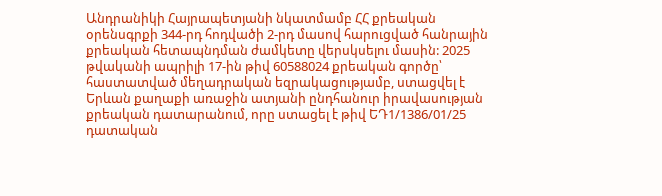Անդրանիկի Հայրապետյանի նկատմամբ ՀՀ քրեական օրենսգրքի 344-րդ հոդվածի 2-րդ մասով հարուցված հանրային քրեական հետապնդման ժամկետը վերսկսելու մասին: 2025 թվականի ապրիլի 17-ին թիվ 60588024 քրեական գործը՝ հաստատված մեղադրական եզրակացությամբ, ստացվել է Երևան քաղաքի առաջին ատյանի ընդհանուր իրավասության քրեական դատարանում, որը ստացել է թիվ ԵԴ1/1386/01/25 դատական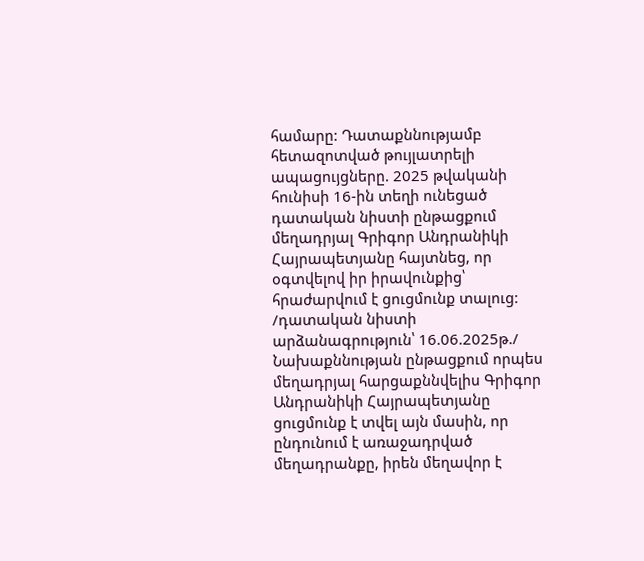համարը: Դատաքննությամբ հետազոտված թույլատրելի ապացույցները. 2025 թվականի հունիսի 16-ին տեղի ունեցած դատական նիստի ընթացքում մեղադրյալ Գրիգոր Անդրանիկի Հայրապետյանը հայտնեց, որ օգտվելով իր իրավունքից՝ հրաժարվում է ցուցմունք տալուց: /դատական նիստի արձանագրություն՝ 16.06.2025թ./ Նախաքննության ընթացքում որպես մեղադրյալ հարցաքննվելիս Գրիգոր Անդրանիկի Հայրապետյանը ցուցմունք է տվել այն մասին, որ ընդունում է առաջադրված մեղադրանքը, իրեն մեղավոր է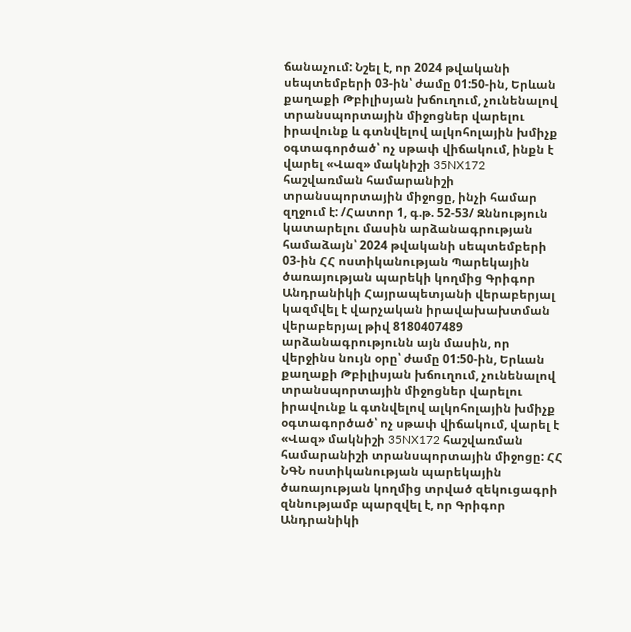ճանաչում: Նշել է, որ 2024 թվականի սեպտեմբերի 03-ին՝ ժամը 01:50-ին, Երևան քաղաքի Թբիլիսյան խճուղում, չունենալով տրանսպորտային միջոցներ վարելու իրավունք և գտնվելով ալկոհոլային խմիչք օգտագործած՝ ոչ սթափ վիճակում, ինքն է վարել «Վազ» մակնիշի 35NX172 հաշվառման համարանիշի տրանսպորտային միջոցը, ինչի համար զղջում է: /Հատոր 1, գ.թ. 52-53/ Զննություն կատարելու մասին արձանագրության համաձայն՝ 2024 թվականի սեպտեմբերի 03-ին ՀՀ ոստիկանության Պարեկային ծառայության պարեկի կողմից Գրիգոր Անդրանիկի Հայրապետյանի վերաբերյալ կազմվել է վարչական իրավախախտման վերաբերյալ թիվ 8180407489 արձանագրությունն այն մասին, որ վերջինս նույն օրը՝ ժամը 01:50-ին, Երևան քաղաքի Թբիլիսյան խճուղում, չունենալով տրանսպորտային միջոցներ վարելու իրավունք և գտնվելով ալկոհոլային խմիչք օգտագործած՝ ոչ սթափ վիճակում, վարել է «Վազ» մակնիշի 35NX172 հաշվառման համարանիշի տրանսպորտային միջոցը: ՀՀ ՆԳՆ ոստիկանության պարեկային ծառայության կողմից տրված զեկուցագրի զննությամբ պարզվել է, որ Գրիգոր Անդրանիկի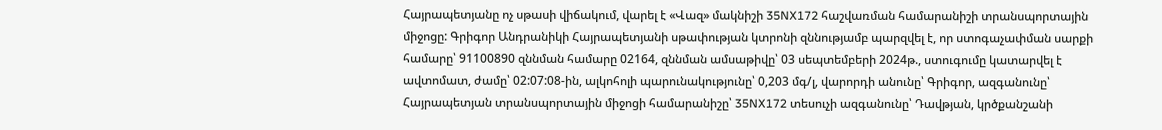Հայրապետյանը ոչ սթասի վիճակում, վարել է «Վազ» մակնիշի 35NX172 հաշվառման համարանիշի տրանսպորտային միջոցը: Գրիգոր Անդրանիկի Հայրապետյանի սթափության կտրոնի զննությամբ պարզվել է, որ ստոգաչափման սարքի համարը՝ 91100890 զննման համարը 02164, զննման ամսաթիվը՝ 03 սեպտեմբերի 2024թ., ստուգումը կատարվել է ավտոմատ, ժամը՝ 02:07:08-ին, ալկոհոլի պարունակությունը՝ 0,203 մգ/լ, վարորդի անունը՝ Գրիգոր, ազգանունը՝ Հայրապետյան տրանսպորտային միջոցի համարանիշը՝ 35NX172 տեսուչի ազգանունը՝ Դավթյան, կրծքանշանի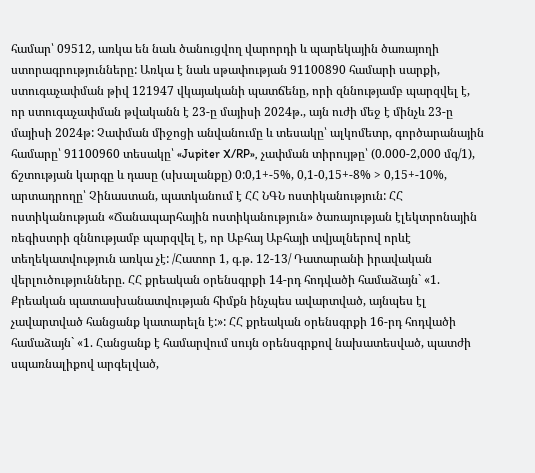համար՝ 09512, առկա են նաև ծանուցվող վարորդի և պարեկային ծառայողի ստորագրությունները: Առկա է նաև սթափության 91100890 համարի սարքի, ստուգաչափման թիվ 121947 վկայականի պատճենը, որի զննությամբ պարզվել է, որ ստուգաչափման թվականն է 23-ը մայիսի 2024թ., այն ուժի մեջ է մինչև 23-ը մայիսի 2024թ: Չափման միջոցի անվանումը և տեսակը՝ ալկոմետր, գործարանային համարը՝ 91100960 տեսակը՝ «Jupiter X/RP», չափման տիրույթը՝ (0.000-2,000 մգ/1), ճշտության կարգը և դասը (սխալանքը) 0:0,1+-5%, 0,1-0,15+-8% > 0,15+-10%, արտադրողը՝ Չինաստան, պատկանում է ՀՀ ՆԳՆ ոստիկանություն: ՀՀ ոստիկանության «Ճանապարհային ոստիկանություն» ծառայության էլեկտրոնային ռեգիստրի զննությամբ պարզվել է, որ Աբհայ Աբհայի տվյալներով որևէ տեղեկատվություն առկա չէ: /Հատոր 1, գ.թ. 12-13/ Դատարանի իրավական վերլուծությունները. ՀՀ քրեական օրենսգրքի 14-րդ հոդվածի համաձայն` «1. Քրեական պատասխանատվության հիմքն ինչպես ավարտված, այնպես էլ չավարտված հանցանք կատարելն է:»: ՀՀ քրեական օրենսգրքի 16-րդ հոդվածի համաձայն` «1. Հանցանք է համարվում սույն օրենսգրքով նախատեսված, պատժի սպառնալիքով արգելված,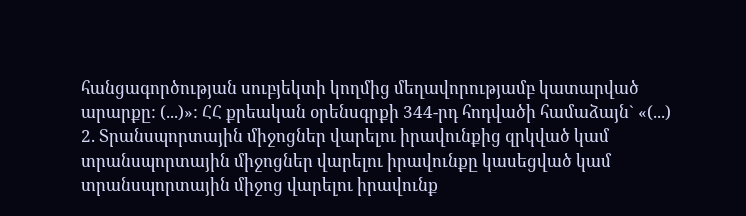հանցագործության սուբյեկտի կողմից մեղավորությամբ կատարված արարքը: (...)»: ՀՀ քրեական օրենսգրքի 344-րդ հոդվածի համաձայն` «(...) 2. Տրանսպորտային միջոցներ վարելու իրավունքից զրկված կամ տրանսպորտային միջոցներ վարելու իրավունքը կասեցված կամ տրանսպորտային միջոց վարելու իրավունք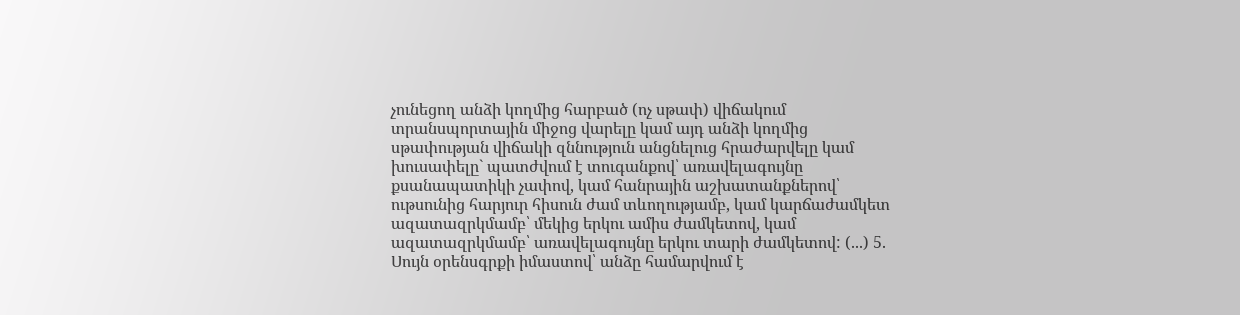չունեցող անձի կողմից հարբած (ոչ սթափ) վիճակում տրանսպորտային միջոց վարելը կամ այդ անձի կողմից սթափության վիճակի զննություն անցնելուց հրաժարվելը կամ խուսափելը` պատժվում է տուգանքով՝ առավելագույնը քսանապատիկի չափով, կամ հանրային աշխատանքներով՝ ութսունից հարյուր հիսուն ժամ տևողությամբ, կամ կարճաժամկետ ազատազրկմամբ՝ մեկից երկու ամիս ժամկետով, կամ ազատազրկմամբ՝ առավելագույնը երկու տարի ժամկետով: (...) 5. Սույն օրենսգրքի իմաստով՝ անձը համարվում է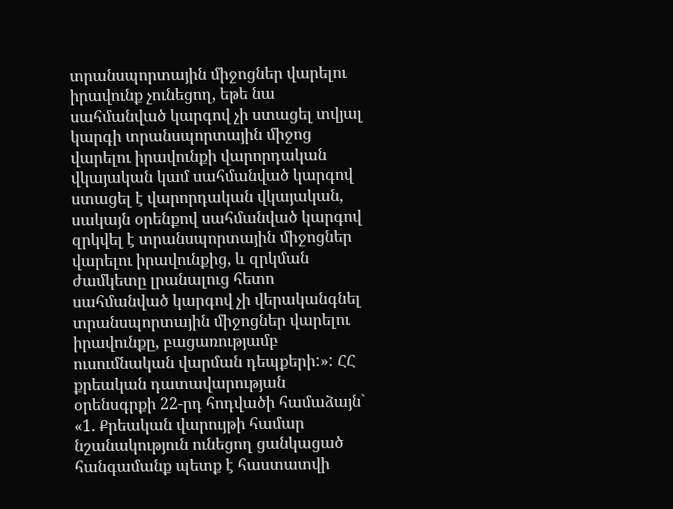տրանսպորտային միջոցներ վարելու իրավունք չունեցող, եթե նա սահմանված կարգով չի ստացել տվյալ կարգի տրանսպորտային միջոց վարելու իրավունքի վարորդական վկայական կամ սահմանված կարգով ստացել է վարորդական վկայական, սակայն օրենքով սահմանված կարգով զրկվել է տրանսպորտային միջոցներ վարելու իրավունքից, և զրկման ժամկետը լրանալուց հետո սահմանված կարգով չի վերականգնել տրանսպորտային միջոցներ վարելու իրավունքը, բացառությամբ ուսումնական վարման դեպքերի:»: ՀՀ քրեական դատավարության օրենսգրքի 22-րդ հոդվածի համաձայն` «1. Քրեական վարույթի համար նշանակություն ունեցող ցանկացած հանգամանք պետք է հաստատվի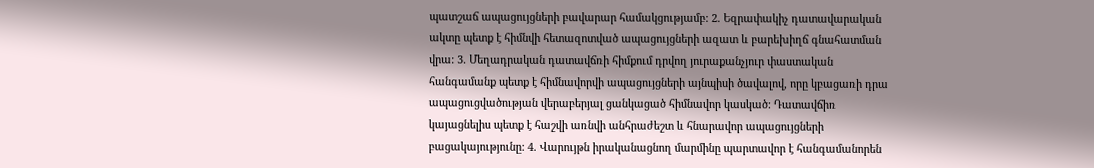պատշաճ ապացույցների բավարար համակցությամբ: 2. Եզրափակիչ դատավարական ակտը պետք է հիմնվի հետազոտված ապացույցների ազատ և բարեխիղճ գնահատման վրա: 3. Մեղադրական դատավճռի հիմքում դրվող յուրաքանչյուր փաստական հանգամանք պետք է հիմնավորվի ապացույցների այնպիսի ծավալով, որը կբացառի դրա ապացուցվածության վերաբերյալ ցանկացած հիմնավոր կասկած: Դատավճիռ կայացնելիս պետք է հաշվի առնվի անհրաժեշտ և հնարավոր ապացույցների բացակայությունը: 4. Վարույթն իրականացնող մարմինը պարտավոր է հանգամանորեն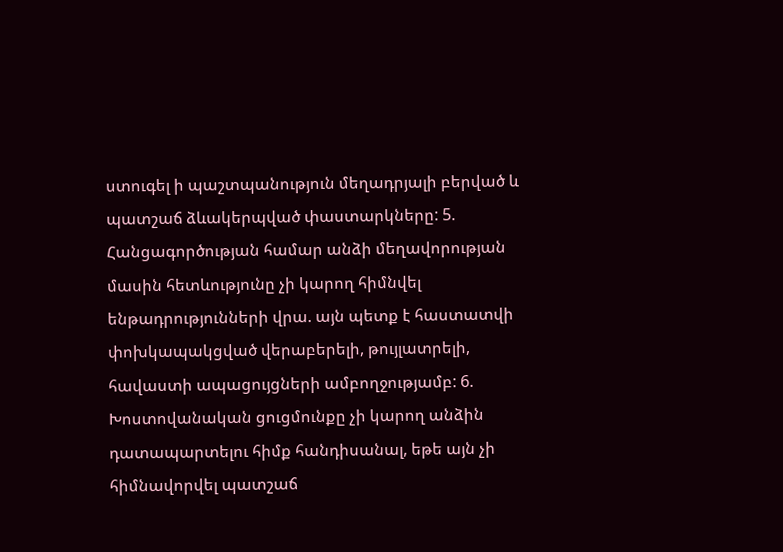ստուգել ի պաշտպանություն մեղադրյալի բերված և պատշաճ ձևակերպված փաստարկները: 5. Հանցագործության համար անձի մեղավորության մասին հետևությունը չի կարող հիմնվել ենթադրությունների վրա. այն պետք է հաստատվի փոխկապակցված վերաբերելի, թույլատրելի, հավաստի ապացույցների ամբողջությամբ: 6. Խոստովանական ցուցմունքը չի կարող անձին դատապարտելու հիմք հանդիսանալ, եթե այն չի հիմնավորվել պատշաճ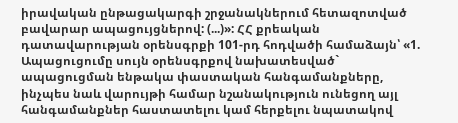իրավական ընթացակարգի շրջանակներում հետազոտված բավարար ապացույցներով: (...)»: ՀՀ քրեական դատավարության օրենսգրքի 101-րդ հոդվածի համաձայն՝ «1. Ապացուցումը սույն օրենսգրքով նախատեսված` ապացուցման ենթակա փաստական հանգամանքները, ինչպես նաև վարույթի համար նշանակություն ունեցող այլ հանգամանքներ հաստատելու կամ հերքելու նպատակով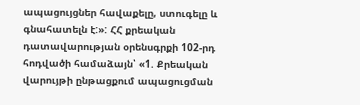ապացույցներ հավաքելը, ստուգելը և գնահատելն է:»: ՀՀ քրեական դատավարության օրենսգրքի 102-րդ հոդվածի համաձայն՝ «1. Քրեական վարույթի ընթացքում ապացուցման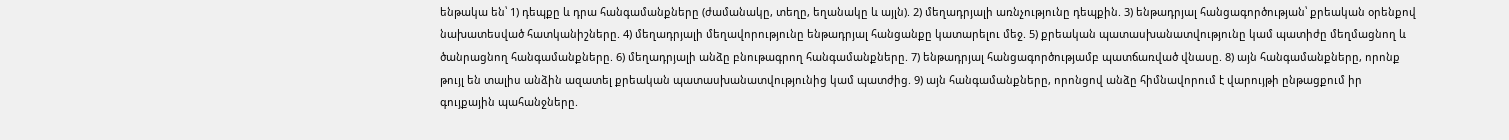ենթակա են՝ 1) դեպքը և դրա հանգամանքները (ժամանակը, տեղը, եղանակը և այլն). 2) մեղադրյալի առնչությունը դեպքին. 3) ենթադրյալ հանցագործության՝ քրեական օրենքով նախատեսված հատկանիշները. 4) մեղադրյալի մեղավորությունը ենթադրյալ հանցանքը կատարելու մեջ. 5) քրեական պատասխանատվությունը կամ պատիժը մեղմացնող և ծանրացնող հանգամանքները. 6) մեղադրյալի անձը բնութագրող հանգամանքները. 7) ենթադրյալ հանցագործությամբ պատճառված վնասը. 8) այն հանգամանքները, որոնք թույլ են տալիս անձին ազատել քրեական պատասխանատվությունից կամ պատժից. 9) այն հանգամանքները, որոնցով անձը հիմնավորում է վարույթի ընթացքում իր գույքային պահանջները.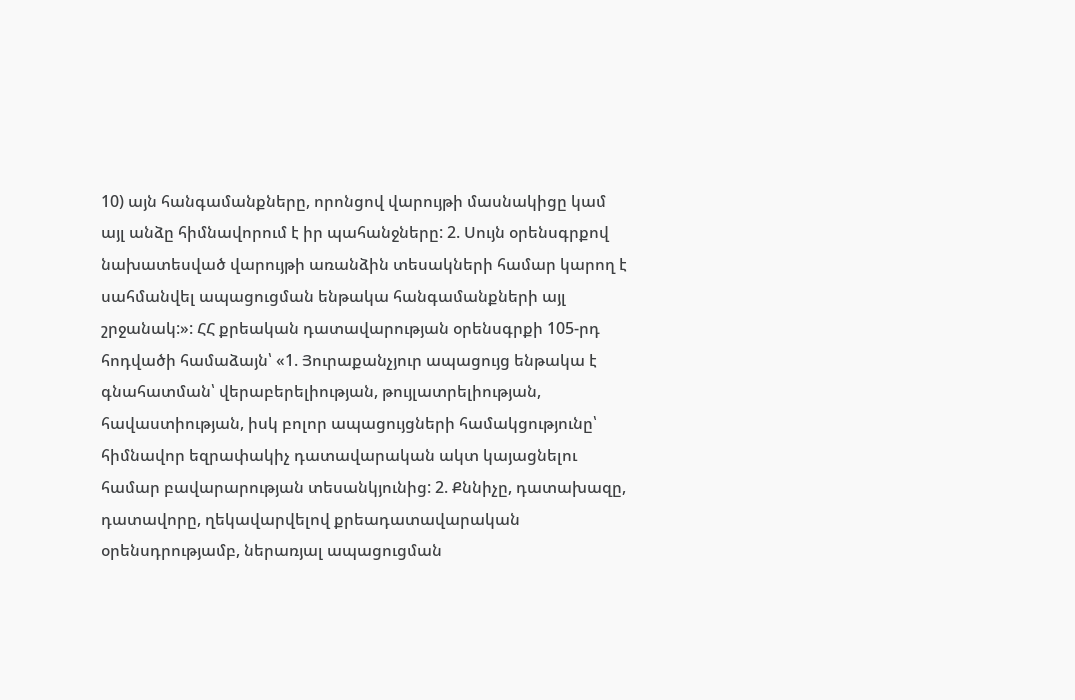10) այն հանգամանքները, որոնցով վարույթի մասնակիցը կամ այլ անձը հիմնավորում է իր պահանջները: 2. Սույն օրենսգրքով նախատեսված վարույթի առանձին տեսակների համար կարող է սահմանվել ապացուցման ենթակա հանգամանքների այլ շրջանակ:»: ՀՀ քրեական դատավարության օրենսգրքի 105-րդ հոդվածի համաձայն՝ «1. Յուրաքանչյուր ապացույց ենթակա է գնահատման՝ վերաբերելիության, թույլատրելիության, հավաստիության, իսկ բոլոր ապացույցների համակցությունը՝ հիմնավոր եզրափակիչ դատավարական ակտ կայացնելու համար բավարարության տեսանկյունից: 2. Քննիչը, դատախազը, դատավորը, ղեկավարվելով քրեադատավարական օրենսդրությամբ, ներառյալ ապացուցման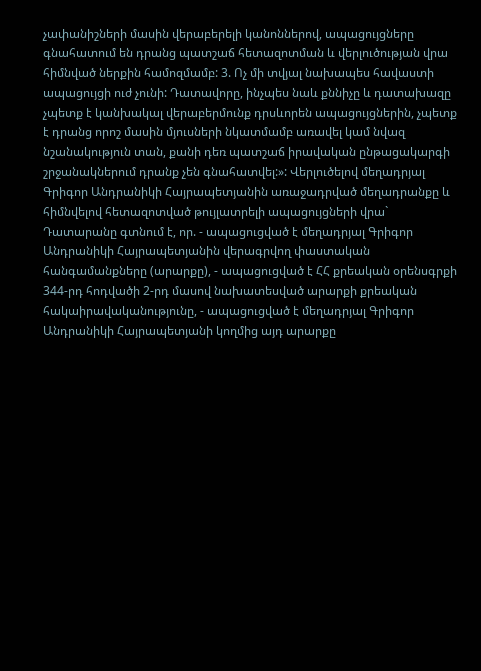չափանիշների մասին վերաբերելի կանոններով, ապացույցները գնահատում են դրանց պատշաճ հետազոտման և վերլուծության վրա հիմնված ներքին համոզմամբ: 3. Ոչ մի տվյալ նախապես հավաստի ապացույցի ուժ չունի: Դատավորը, ինչպես նաև քննիչը և դատախազը չպետք է կանխակալ վերաբերմունք դրսևորեն ապացույցներին, չպետք է դրանց որոշ մասին մյուսների նկատմամբ առավել կամ նվազ նշանակություն տան, քանի դեռ պատշաճ իրավական ընթացակարգի շրջանակներում դրանք չեն գնահատվել:»: Վերլուծելով մեղադրյալ Գրիգոր Անդրանիկի Հայրապետյանին առաջադրված մեղադրանքը և հիմնվելով հետազոտված թույլատրելի ապացույցների վրա` Դատարանը գտնում է, որ. - ապացուցված է մեղադրյալ Գրիգոր Անդրանիկի Հայրապետյանին վերագրվող փաստական հանգամանքները (արարքը), - ապացուցված է ՀՀ քրեական օրենսգրքի 344-րդ հոդվածի 2-րդ մասով նախատեսված արարքի քրեական հակաիրավականությունը, - ապացուցված է մեղադրյալ Գրիգոր Անդրանիկի Հայրապետյանի կողմից այդ արարքը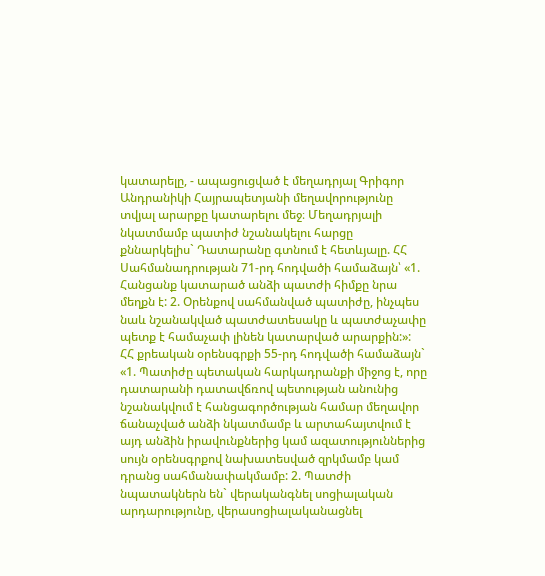կատարելը, - ապացուցված է մեղադրյալ Գրիգոր Անդրանիկի Հայրապետյանի մեղավորությունը տվյալ արարքը կատարելու մեջ։ Մեղադրյալի նկատմամբ պատիժ նշանակելու հարցը քննարկելիս` Դատարանը գտնում է հետևյալը. ՀՀ Սահմանադրության 71-րդ հոդվածի համաձայն՝ «1. Հանցանք կատարած անձի պատժի հիմքը նրա մեղքն է: 2. Օրենքով սահմանված պատիժը, ինչպես նաև նշանակված պատժատեսակը և պատժաչափը պետք է համաչափ լինեն կատարված արարքին:»: ՀՀ քրեական օրենսգրքի 55-րդ հոդվածի համաձայն` «1. Պատիժը պետական հարկադրանքի միջոց է, որը դատարանի դատավճռով պետության անունից նշանակվում է հանցագործության համար մեղավոր ճանաչված անձի նկատմամբ և արտահայտվում է այդ անձին իրավունքներից կամ ազատություններից սույն օրենսգրքով նախատեսված զրկմամբ կամ դրանց սահմանափակմամբ: 2. Պատժի նպատակներն են` վերականգնել սոցիալական արդարությունը, վերասոցիալականացնել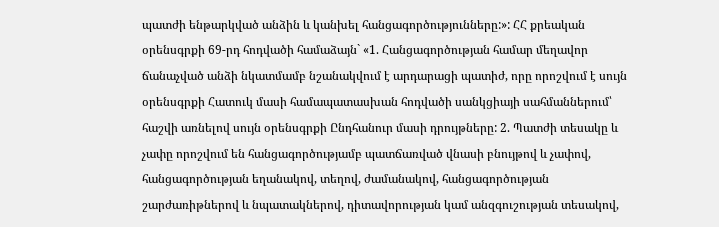պատժի ենթարկված անձին և կանխել հանցագործությունները:»: ՀՀ քրեական օրենսգրքի 69-րդ հոդվածի համաձայն` «1. Հանցագործության համար մեղավոր ճանաչված անձի նկատմամբ նշանակվում է արդարացի պատիժ, որը որոշվում է սույն օրենսգրքի Հատուկ մասի համապատասխան հոդվածի սանկցիայի սահմաններում՝ հաշվի առնելով սույն օրենսգրքի Ընդհանուր մասի դրույթները: 2. Պատժի տեսակը և չափը որոշվում են հանցագործությամբ պատճառված վնասի բնույթով և չափով, հանցագործության եղանակով, տեղով, ժամանակով, հանցագործության շարժառիթներով և նպատակներով, դիտավորության կամ անզգուշության տեսակով,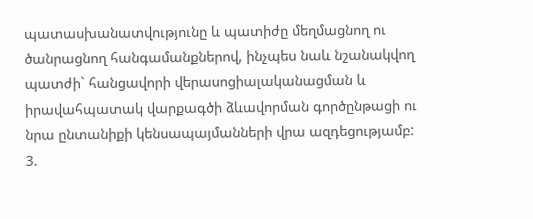պատասխանատվությունը և պատիժը մեղմացնող ու ծանրացնող հանգամանքներով, ինչպես նաև նշանակվող պատժի` հանցավորի վերասոցիալականացման և իրավահպատակ վարքագծի ձևավորման գործընթացի ու նրա ընտանիքի կենսապայմանների վրա ազդեցությամբ: 3.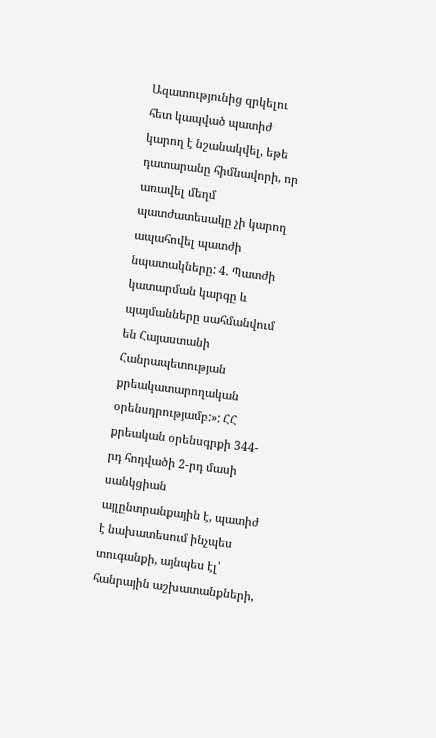Ազատությունից զրկելու հետ կապված պատիժ կարող է նշանակվել, եթե դատարանը հիմնավորի, որ առավել մեղմ պատժատեսակը չի կարող ապահովել պատժի նպատակները: 4. Պատժի կատարման կարգը և պայմանները սահմանվում են Հայաստանի Հանրապետության քրեակատարողական օրենսդրությամբ:»: ՀՀ քրեական օրենսգրքի 344-րդ հոդվածի 2-րդ մասի սանկցիան այլընտրանքային է, պատիժ է նախատեսում ինչպես տուգանքի, այնպես էլ՝ հանրային աշխատանքների,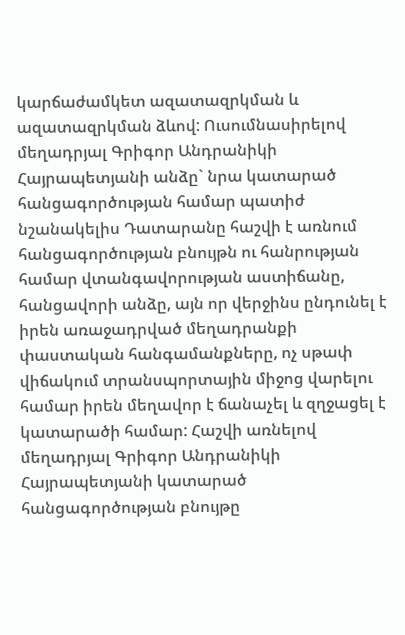կարճաժամկետ ազատազրկման և ազատազրկման ձևով: Ուսումնասիրելով մեղադրյալ Գրիգոր Անդրանիկի Հայրապետյանի անձը` նրա կատարած հանցագործության համար պատիժ նշանակելիս Դատարանը հաշվի է առնում հանցագործության բնույթն ու հանրության համար վտանգավորության աստիճանը, հանցավորի անձը, այն որ վերջինս ընդունել է իրեն առաջադրված մեղադրանքի փաստական հանգամանքները, ոչ սթափ վիճակում տրանսպորտային միջոց վարելու համար իրեն մեղավոր է ճանաչել և զղջացել է կատարածի համար: Հաշվի առնելով մեղադրյալ Գրիգոր Անդրանիկի Հայրապետյանի կատարած հանցագործության բնույթը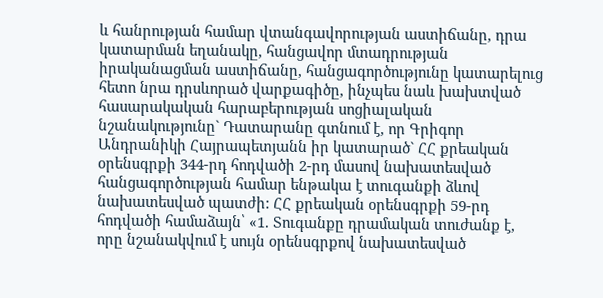և հանրության համար վտանգավորության աստիճանը, դրա կատարման եղանակը, հանցավոր մտադրության իրականացման աստիճանը, հանցագործությունը կատարելուց հետո նրա դրսևորած վարքագիծը, ինչպես նաև խախտված հասարակական հարաբերության սոցիալական նշանակությունը` Դատարանը գտնում է, որ Գրիգոր Անդրանիկի Հայրապետյանն իր կատարած` ՀՀ քրեական օրենսգրքի 344-րդ հոդվածի 2-րդ մասով նախատեսված հանցագործության համար ենթակա է տուգանքի ձևով նախատեսված պատժի: ՀՀ քրեական օրենսգրքի 59-րդ հոդվածի համաձայն՝ «1. Տուգանքը դրամական տուժանք է, որը նշանակվում է սույն օրենսգրքով նախատեսված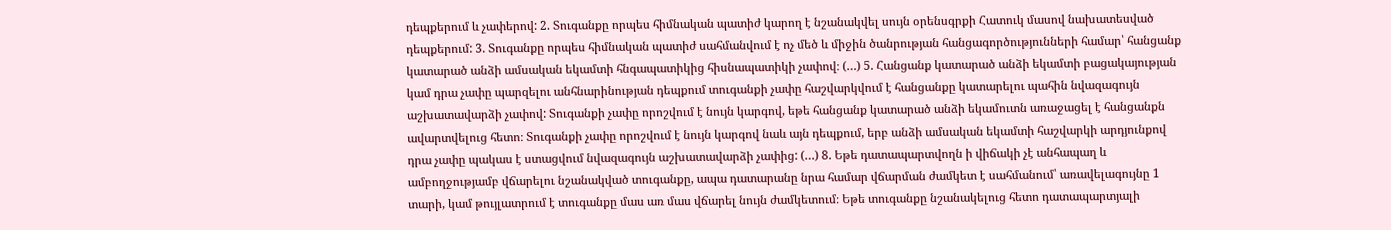դեպքերում և չափերով: 2. Տուգանքը որպես հիմնական պատիժ կարող է նշանակվել սույն օրենսգրքի Հատուկ մասով նախատեսված դեպքերում: 3. Տուգանքը որպես հիմնական պատիժ սահմանվում է ոչ մեծ և միջին ծանրության հանցագործությունների համար՝ հանցանք կատարած անձի ամսական եկամտի հնգապատիկից հիսնապատիկի չափով։ (…) 5. Հանցանք կատարած անձի եկամտի բացակայության կամ դրա չափը պարզելու անհնարինության դեպքում տուգանքի չափը հաշվարկվում է հանցանքը կատարելու պահին նվազագույն աշխատավարձի չափով: Տուգանքի չափը որոշվում է նույն կարգով, եթե հանցանք կատարած անձի եկամուտն առաջացել է հանցանքն ավարտվելուց հետո։ Տուգանքի չափը որոշվում է նույն կարգով նաև այն դեպքում, երբ անձի ամսական եկամտի հաշվարկի արդյունքով դրա չափը պակաս է ստացվում նվազագույն աշխատավարձի չափից: (…) 8. Եթե դատապարտվողն ի վիճակի չէ անհապաղ և ամբողջությամբ վճարելու նշանակված տուգանքը, ապա դատարանը նրա համար վճարման ժամկետ է սահմանում՝ առավելագույնը 1 տարի, կամ թույլատրում է տուգանքը մաս առ մաս վճարել նույն ժամկետում։ Եթե տուգանքը նշանակելուց հետո դատապարտյալի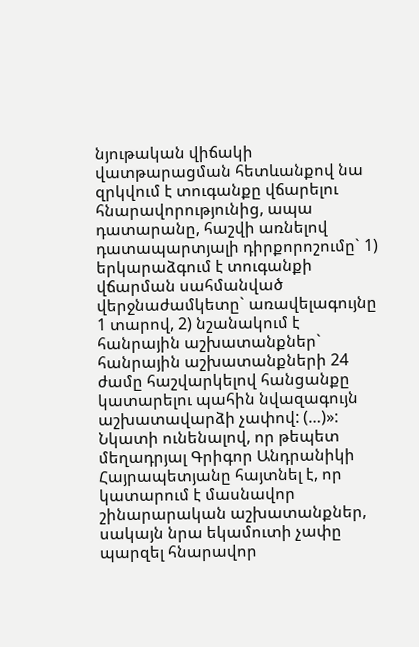նյութական վիճակի վատթարացման հետևանքով նա զրկվում է տուգանքը վճարելու հնարավորությունից, ապա դատարանը, հաշվի առնելով դատապարտյալի դիրքորոշումը` 1) երկարաձգում է տուգանքի վճարման սահմանված վերջնաժամկետը` առավելագույնը 1 տարով, 2) նշանակում է հանրային աշխատանքներ` հանրային աշխատանքների 24 ժամը հաշվարկելով հանցանքը կատարելու պահին նվազագույն աշխատավարձի չափով: (…)»: Նկատի ունենալով, որ թեպետ մեղադրյալ Գրիգոր Անդրանիկի Հայրապետյանը հայտնել է, որ կատարում է մասնավոր շինարարական աշխատանքներ, սակայն նրա եկամուտի չափը պարզել հնարավոր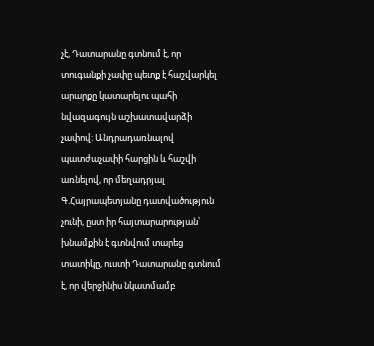չէ, Դատարանը գտնում է, որ տուգանքի չափը պետք է հաշվարկել արարքը կատարելու պահի նվազագույն աշխատավարձի չափով: Անդրադառնալով պատժաչափի հարցին և հաշվի առնելով, որ մեղադրյալ Գ.Հայրապետյանը դատվածություն չունի, ըստ իր հայտարարության՝ խնամքին է գտնվում տարեց տատիկը, ուստի Դատարանը գտնում է, որ վերջինիս նկատմամբ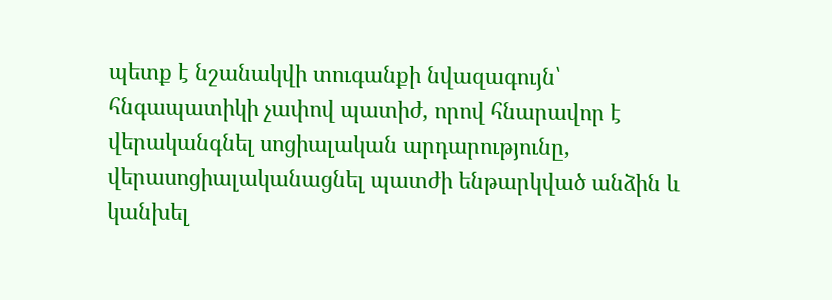պետք է նշանակվի տուգանքի նվազագույն՝ հնգապատիկի չափով պատիժ, որով հնարավոր է վերականգնել սոցիալական արդարությունը, վերասոցիալականացնել պատժի ենթարկված անձին և կանխել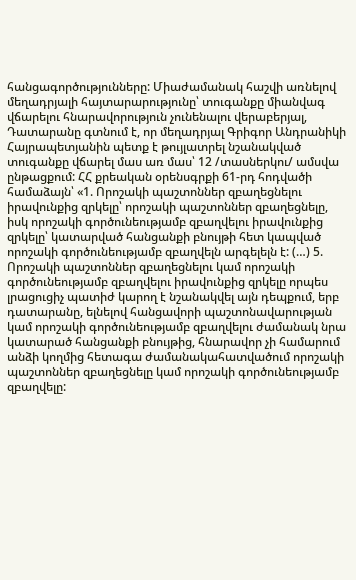հանցագործությունները: Միաժամանակ հաշվի առնելով մեղադրյալի հայտարարությունը՝ տուգանքը միանվագ վճարելու հնարավորություն չունենալու վերաբերյալ, Դատարանը գտնում է, որ մեղադրյալ Գրիգոր Անդրանիկի Հայրապետյանին պետք է թույլատրել նշանակված տուգանքը վճարել մաս առ մաս՝ 12 /տասներկու/ ամսվա ընթացքում: ՀՀ քրեական օրենսգրքի 61-րդ հոդվածի համաձայն՝ «1. Որոշակի պաշտոններ զբաղեցնելու իրավունքից զրկելը՝ որոշակի պաշտոններ զբաղեցնելը, իսկ որոշակի գործունեությամբ զբաղվելու իրավունքից զրկելը՝ կատարված հանցանքի բնույթի հետ կապված որոշակի գործունեությամբ զբաղվելն արգելելն է: (…) 5. Որոշակի պաշտոններ զբաղեցնելու կամ որոշակի գործունեությամբ զբաղվելու իրավունքից զրկելը որպես լրացուցիչ պատիժ կարող է նշանակվել այն դեպքում, երբ դատարանը, ելնելով հանցավորի պաշտոնավարության կամ որոշակի գործունեությամբ զբաղվելու ժամանակ նրա կատարած հանցանքի բնույթից, հնարավոր չի համարում անձի կողմից հետագա ժամանակահատվածում որոշակի պաշտոններ զբաղեցնելը կամ որոշակի գործունեությամբ զբաղվելը: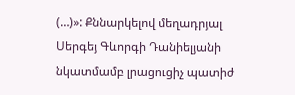(…)»: Քննարկելով մեղադրյալ Սերգեյ Գևորգի Դանիելյանի նկատմամբ լրացուցիչ պատիժ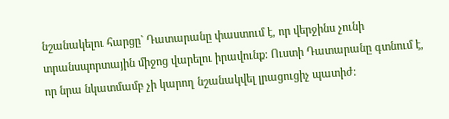նշանակելու հարցը` Դատարանը փաստում է, որ վերջինս չունի տրանսպորտային միջոց վարելու իրավունք: Ուստի Դատարանը գտնում է, որ նրա նկատմամբ չի կարող նշանակվել լրացուցիչ պատիժ: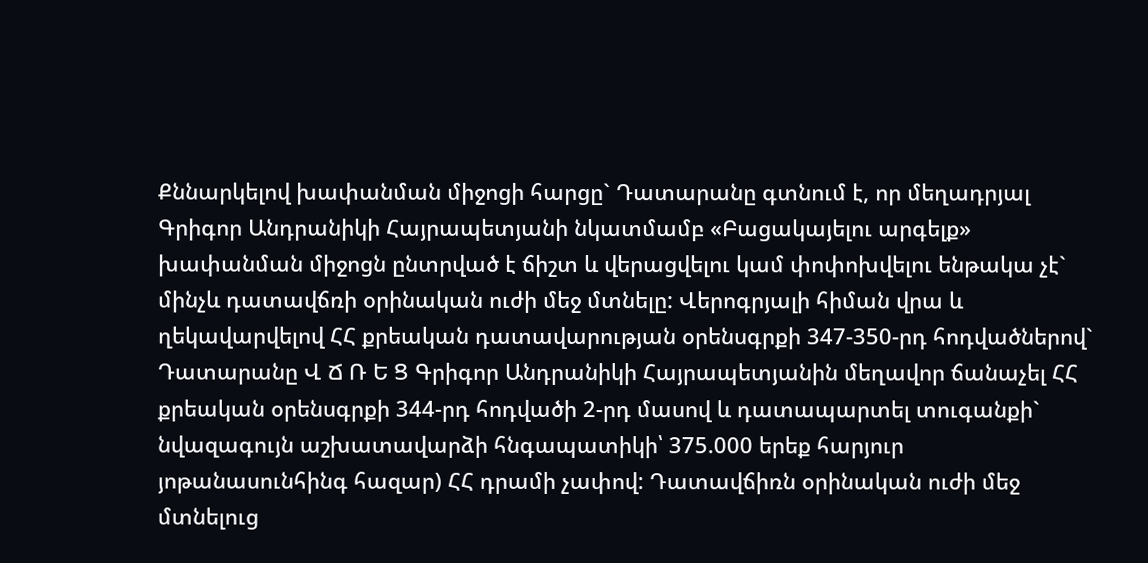Քննարկելով խափանման միջոցի հարցը` Դատարանը գտնում է, որ մեղադրյալ Գրիգոր Անդրանիկի Հայրապետյանի նկատմամբ «Բացակայելու արգելք» խափանման միջոցն ընտրված է ճիշտ և վերացվելու կամ փոփոխվելու ենթակա չէ` մինչև դատավճռի օրինական ուժի մեջ մտնելը: Վերոգրյալի հիման վրա և ղեկավարվելով ՀՀ քրեական դատավարության օրենսգրքի 347-350-րդ հոդվածներով` Դատարանը Վ Ճ Ռ Ե Ց Գրիգոր Անդրանիկի Հայրապետյանին մեղավոր ճանաչել ՀՀ քրեական օրենսգրքի 344-րդ հոդվածի 2-րդ մասով և դատապարտել տուգանքի` նվազագույն աշխատավարձի հնգապատիկի՝ 375.000 երեք հարյուր յոթանասունհինգ հազար) ՀՀ դրամի չափով: Դատավճիռն օրինական ուժի մեջ մտնելուց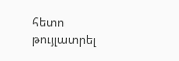հետո թույլատրել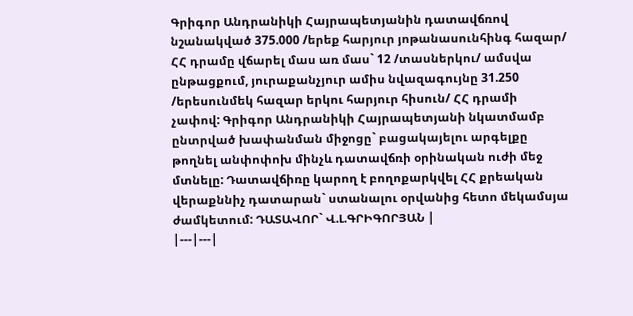Գրիգոր Անդրանիկի Հայրապետյանին դատավճռով նշանակված 375.000 /երեք հարյուր յոթանասունհինգ հազար/ ՀՀ դրամը վճարել մաս առ մաս` 12 /տասներկու/ ամսվա ընթացքում, յուրաքանչյուր ամիս նվազագույնը 31.250 /երեսունմեկ հազար երկու հարյուր հիսուն/ ՀՀ դրամի չափով: Գրիգոր Անդրանիկի Հայրապետյանի նկատմամբ ընտրված խափանման միջոցը` բացակայելու արգելքը թողնել անփոփոխ մինչև դատավճռի օրինական ուժի մեջ մտնելը: Դատավճիռը կարող է բողոքարկվել ՀՀ քրեական վերաքննիչ դատարան` ստանալու օրվանից հետո մեկամսյա ժամկետում: ԴԱՏԱՎՈՐ` Վ.Լ.ԳՐԻԳՈՐՅԱՆ |
|---|---|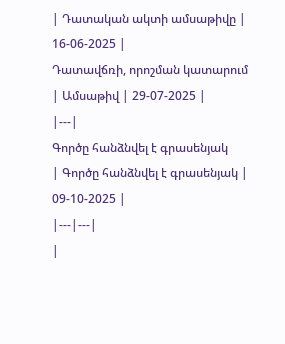| Դատական ակտի ամսաթիվը | 16-06-2025 |
Դատավճռի, որոշման կատարում
| Ամսաթիվ | 29-07-2025 |
|---|
Գործը հանձնվել է գրասենյակ
| Գործը հանձնվել է գրասենյակ | 09-10-2025 |
|---|---|
|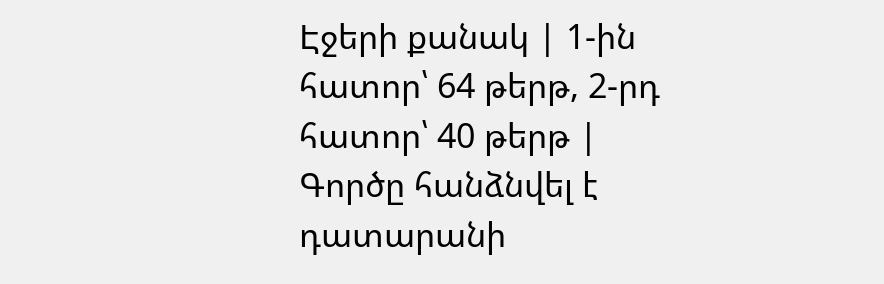Էջերի քանակ | 1-ին հատոր՝ 64 թերթ, 2-րդ հատոր՝ 40 թերթ |
Գործը հանձնվել է դատարանի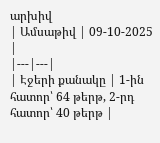արխիվ
| Ամսաթիվ | 09-10-2025 |
|---|---|
| Էջերի քանակը | 1-ին հատոր՝ 64 թերթ, 2-րդ հատոր՝ 40 թերթ |